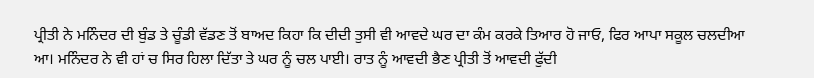ਪ੍ਰੀਤੀ ਨੇ ਮਨਿੰਦਰ ਦੀ ਬੁੰਡ ਤੇ ਚੂੰਡੀ ਵੱਡਣ ਤੋਂ ਬਾਅਦ ਕਿਹਾ ਕਿ ਦੀਦੀ ਤੁਸੀ ਵੀ ਆਵਦੇ ਘਰ ਦਾ ਕੰਮ ਕਰਕੇ ਤਿਆਰ ਹੋ ਜਾਓ, ਫਿਰ ਆਪਾ ਸਕੂਲ ਚਲਦੀਆ ਆ। ਮਨਿੰਦਰ ਨੇ ਵੀ ਹਾਂ ਚ ਸਿਰ ਹਿਲਾ ਦਿੱਤਾ ਤੇ ਘਰ ਨੂੰ ਚਲ ਪਾਈ। ਰਾਤ ਨੂੰ ਆਵਦੀ ਭੈਣ ਪ੍ਰੀਤੀ ਤੋਂ ਆਵਦੀ ਫੁੱਦੀ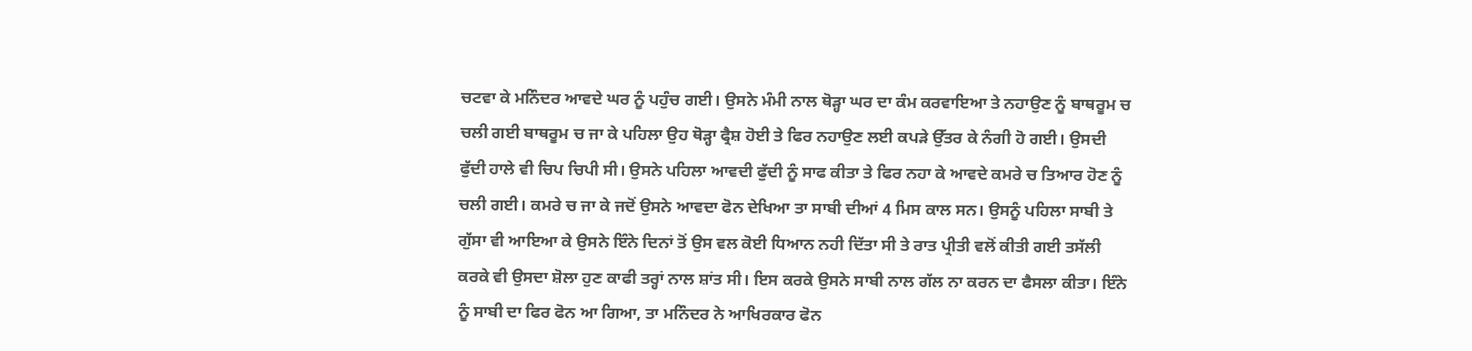ਚਟਵਾ ਕੇ ਮਨਿੰਦਰ ਆਵਦੇ ਘਰ ਨੂੰ ਪਹੁੰਚ ਗਈ। ਉਸਨੇ ਮੰਮੀ ਨਾਲ ਥੋੜ੍ਹਾ ਘਰ ਦਾ ਕੰਮ ਕਰਵਾਇਆ ਤੇ ਨਹਾਉਣ ਨੂੰ ਬਾਥਰੂਮ ਚ ਚਲੀ ਗਈ ਬਾਥਰੂਮ ਚ ਜਾ ਕੇ ਪਹਿਲਾ ਉਹ ਥੋੜ੍ਹਾ ਫ੍ਰੈਸ਼ ਹੋਈ ਤੇ ਫਿਰ ਨਹਾਉਣ ਲਈ ਕਪੜੇ ਉੱਤਰ ਕੇ ਨੰਗੀ ਹੋ ਗਈ। ਉਸਦੀ ਫੁੱਦੀ ਹਾਲੇ ਵੀ ਚਿਪ ਚਿਪੀ ਸੀ। ਉਸਨੇ ਪਹਿਲਾ ਆਵਦੀ ਫੁੱਦੀ ਨੂੰ ਸਾਫ ਕੀਤਾ ਤੇ ਫਿਰ ਨਹਾ ਕੇ ਆਵਦੇ ਕਮਰੇ ਚ ਤਿਆਰ ਹੋਣ ਨੂੰ ਚਲੀ ਗਈ। ਕਮਰੇ ਚ ਜਾ ਕੇ ਜਦੋਂ ਉਸਨੇ ਆਵਦਾ ਫੋਨ ਦੇਖਿਆ ਤਾ ਸਾਬੀ ਦੀਆਂ 4 ਮਿਸ ਕਾਲ ਸਨ। ਉਸਨੂੰ ਪਹਿਲਾ ਸਾਬੀ ਤੇ ਗੁੱਸਾ ਵੀ ਆਇਆ ਕੇ ਉਸਨੇ ਇੰਨੇ ਦਿਨਾਂ ਤੋਂ ਉਸ ਵਲ ਕੋਈ ਧਿਆਨ ਨਹੀ ਦਿੱਤਾ ਸੀ ਤੇ ਰਾਤ ਪ੍ਰੀਤੀ ਵਲੋਂ ਕੀਤੀ ਗਈ ਤਸੱਲੀ ਕਰਕੇ ਵੀ ਉਸਦਾ ਸ਼ੋਲਾ ਹੁਣ ਕਾਫੀ ਤਰ੍ਹਾਂ ਨਾਲ ਸ਼ਾਂਤ ਸੀ। ਇਸ ਕਰਕੇ ਉਸਨੇ ਸਾਬੀ ਨਾਲ ਗੱਲ ਨਾ ਕਰਨ ਦਾ ਫੈਸਲਾ ਕੀਤਾ। ਇੰਨੇ ਨੂੰ ਸਾਬੀ ਦਾ ਫਿਰ ਫੋਨ ਆ ਗਿਆ, ਤਾ ਮਨਿੰਦਰ ਨੇ ਆਖਿਰਕਾਰ ਫੋਨ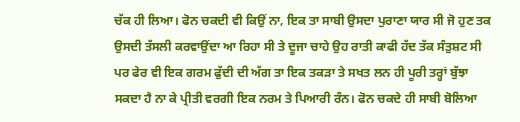ਚੱਕ ਹੀ ਲਿਆ। ਫੋਨ ਚਕਦੀ ਵੀ ਕਿਉਂ ਨਾ, ਇਕ ਤਾ ਸਾਬੀ ਉਸਦਾ ਪੁਰਾਣਾ ਯਾਰ ਸੀ ਜੋ ਹੁਣ ਤਕ ਉਸਦੀ ਤੱਸਲੀ ਕਰਵਾਉਂਦਾ ਆ ਰਿਹਾ ਸੀ ਤੇ ਦੂਜਾ ਚਾਹੇ ਉਹ ਰਾਤੀ ਕਾਫੀ ਹੱਦ ਤੱਕ ਸੰਤੁਸ਼ਟ ਸੀ ਪਰ ਫੇਰ ਵੀ ਇਕ ਗਰਮ ਫੁੱਦੀ ਦੀ ਅੱਗ ਤਾ ਇਕ ਤਕੜਾ ਤੇ ਸਖਤ ਲਨ ਹੀ ਪੂਰੀ ਤਰ੍ਹਾਂ ਬੁੱਝਾ ਸਕਦਾ ਹੈ ਨਾ ਕੇ ਪ੍ਰੀਤੀ ਵਰਗੀ ਇਕ ਨਰਮ ਤੇ ਪਿਆਰੀ ਰੰਨ। ਫੋਨ ਚਕਦੇ ਹੀ ਸਾਬੀ ਬੋਲਿਆ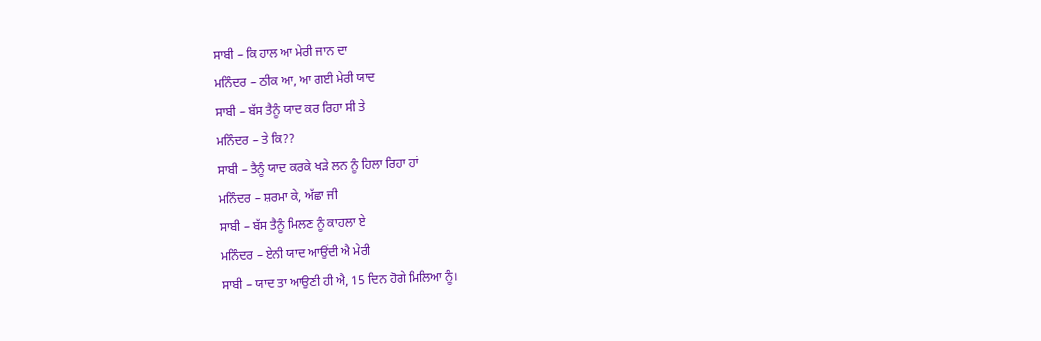ਸਾਬੀ – ਕਿ ਹਾਲ ਆ ਮੇਰੀ ਜਾਨ ਦਾ
ਮਨਿੰਦਰ – ਠੀਕ ਆ, ਆ ਗਈ ਮੇਰੀ ਯਾਦ
ਸਾਬੀ – ਬੱਸ ਤੈਨੂੰ ਯਾਦ ਕਰ ਰਿਹਾ ਸੀ ਤੇ
ਮਨਿੰਦਰ – ਤੇ ਕਿ??
ਸਾਬੀ – ਤੈਨੂੰ ਯਾਦ ਕਰਕੇ ਖੜੇ ਲਨ ਨੂੰ ਹਿਲਾ ਰਿਹਾ ਹਾਂ
ਮਨਿੰਦਰ – ਸ਼ਰਮਾ ਕੇ, ਅੱਛਾ ਜੀ
ਸਾਬੀ – ਬੱਸ ਤੈਨੂੰ ਮਿਲਣ ਨੂੰ ਕਾਹਲਾ ਏ
ਮਨਿੰਦਰ – ਏਨੀ ਯਾਦ ਆਉਂਦੀ ਐ ਮੇਰੀ
ਸਾਬੀ – ਯਾਦ ਤਾ ਆਉਣੀ ਹੀ ਐ, 15 ਦਿਨ ਹੋਗੇ ਮਿਲਿਆ ਨੂੰ।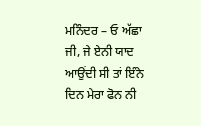ਮਨਿੰਦਰ – ਓ ਅੱਛਾ ਜੀ, ਜੇ ਏਨੀ ਯਾਦ ਆਉਂਦੀ ਸੀ ਤਾਂ ਇੰਨੇ ਦਿਨ ਮੇਰਾ ਫੋਨ ਨੀ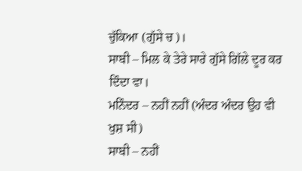ਚੁੱਕਿਆ (ਗੁੱਸੇ ਚ)।
ਸਾਬੀ – ਮਿਲ ਕੇ ਤੇਰੇ ਸਾਰੇ ਗੁੱਸੇ ਗਿੱਲੇ ਦੂਰ ਕਰ ਦਿੰਦਾ ਵਾ।
ਮਨਿੰਦਰ – ਨਹੀਂ ਨਹੀਂ (ਅੰਦਰ ਅੰਦਰ ਉਹ ਵੀ ਖੁਸ਼ ਸੀ)
ਸਾਬੀ – ਨਹੀਂ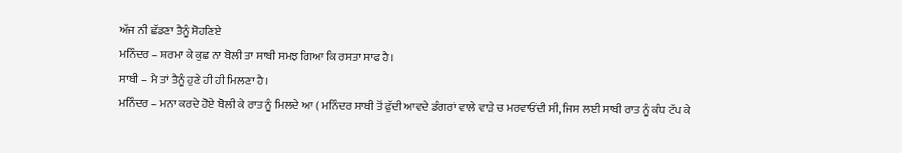ਅੱਜ ਨੀ ਛੱਡਣਾ ਤੈਨੂੰ ਸੋਹਣਿਏ
ਮਨਿੰਦਰ – ਸ਼ਰਮਾ ਕੇ ਕੁਛ ਨਾ ਬੋਲੀ ਤਾ ਸਾਬੀ ਸਮਝ ਗਿਆ ਕਿ ਰਸਤਾ ਸਾਫ ਹੈ।
ਸਾਬੀ – ਮੈ ਤਾਂ ਤੈਨੂੰ ਹੁਣੇ ਹੀ ਹੀ ਮਿਲਣਾ ਹੈ।
ਮਨਿੰਦਰ – ਮਨਾ ਕਰਦੇ ਹੋਏ ਬੋਲੀ ਕੇ ਰਾਤ ਨੂੰ ਮਿਲਦੇ ਆ ( ਮਨਿੰਦਰ ਸਾਬੀ ਤੋਂ ਫੁੱਦੀ ਆਵਦੇ ਡੰਗਰਾਂ ਵਾਲੇ ਵਾੜੇ ਚ ਮਰਵਾਓਂਦੀ ਸੀ, ਜਿਸ ਲਈ ਸਾਬੀ ਰਾਤ ਨੂੰ ਕੰਧ ਟੱਪ ਕੇ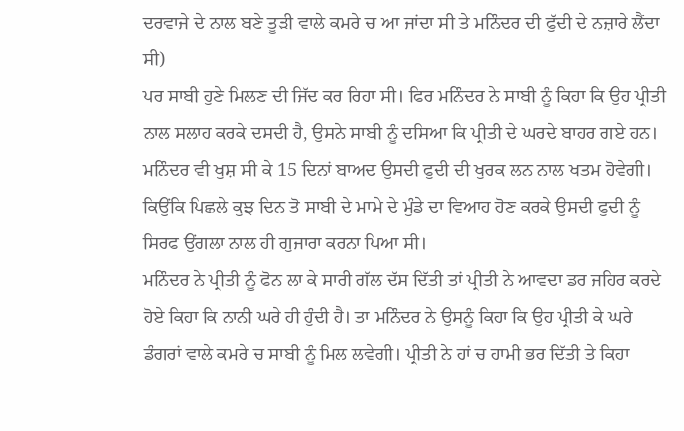ਦਰਵਾਜੇ ਦੇ ਨਾਲ ਬਣੇ ਤੂੜੀ ਵਾਲੇ ਕਮਰੇ ਚ ਆ ਜਾਂਦਾ ਸੀ ਤੇ ਮਨਿੰਦਰ ਦੀ ਫੁੱਦੀ ਦੇ ਨਜ਼ਾਰੇ ਲੈਂਦਾ ਸੀ)
ਪਰ ਸਾਬੀ ਹੁਣੇ ਮਿਲਣ ਦੀ ਜਿੱਦ ਕਰ ਰਿਹਾ ਸੀ। ਫਿਰ ਮਨਿੰਦਰ ਨੇ ਸਾਬੀ ਨੂੰ ਕਿਹਾ ਕਿ ਉਹ ਪ੍ਰੀਤੀ ਨਾਲ ਸਲਾਹ ਕਰਕੇ ਦਸਦੀ ਹੈ, ਉਸਨੇ ਸਾਬੀ ਨੂੰ ਦਸਿਆ ਕਿ ਪ੍ਰੀਤੀ ਦੇ ਘਰਦੇ ਬਾਹਰ ਗਏ ਹਨ।
ਮਨਿੰਦਰ ਵੀ ਖੁਸ਼ ਸੀ ਕੇ 15 ਦਿਨਾਂ ਬਾਅਦ ਉਸਦੀ ਫੁਦੀ ਦੀ ਖੁਰਕ ਲਨ ਨਾਲ ਖਤਮ ਹੋਵੇਗੀ। ਕਿਉਂਕਿ ਪਿਛਲੇ ਕੁਝ ਦਿਨ ਤੋ ਸਾਬੀ ਦੇ ਮਾਮੇ ਦੇ ਮੁੰਡੇ ਦਾ ਵਿਆਹ ਹੋਣ ਕਰਕੇ ਉਸਦੀ ਫੁਦੀ ਨੂੰ ਸਿਰਫ ਉਂਗਲਾ ਨਾਲ ਹੀ ਗੁਜਾਰਾ ਕਰਨਾ ਪਿਆ ਸੀ।
ਮਨਿੰਦਰ ਨੇ ਪ੍ਰੀਤੀ ਨੂੰ ਫੋਨ ਲਾ ਕੇ ਸਾਰੀ ਗੱਲ ਦੱਸ ਦਿੱਤੀ ਤਾਂ ਪ੍ਰੀਤੀ ਨੇ ਆਵਦਾ ਡਰ ਜਹਿਰ ਕਰਦੇ ਹੋਏ ਕਿਹਾ ਕਿ ਨਾਨੀ ਘਰੇ ਹੀ ਹੁੰਦੀ ਹੈ। ਤਾ ਮਨਿੰਦਰ ਨੇ ਉਸਨੂੰ ਕਿਹਾ ਕਿ ਉਹ ਪ੍ਰੀਤੀ ਕੇ ਘਰੇ ਡੰਗਰਾਂ ਵਾਲੇ ਕਮਰੇ ਚ ਸਾਬੀ ਨੂੰ ਮਿਲ ਲਵੇਗੀ। ਪ੍ਰੀਤੀ ਨੇ ਹਾਂ ਚ ਹਾਮੀ ਭਰ ਦਿੱਤੀ ਤੇ ਕਿਹਾ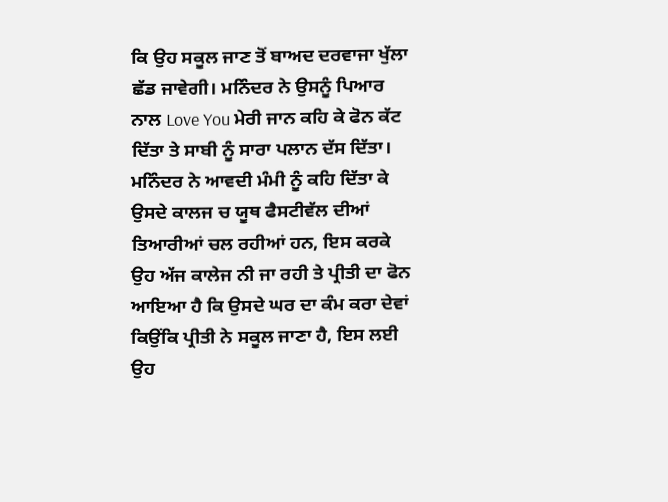ਕਿ ਉਹ ਸਕੂਲ ਜਾਣ ਤੋਂ ਬਾਅਦ ਦਰਵਾਜਾ ਖੁੱਲਾ ਛੱਡ ਜਾਵੇਗੀ। ਮਨਿੰਦਰ ਨੇ ਉਸਨੂੰ ਪਿਆਰ ਨਾਲ Love You ਮੇਰੀ ਜਾਨ ਕਹਿ ਕੇ ਫੋਨ ਕੱਟ ਦਿੱਤਾ ਤੇ ਸਾਬੀ ਨੂੰ ਸਾਰਾ ਪਲਾਨ ਦੱਸ ਦਿੱਤਾ। ਮਨਿੰਦਰ ਨੇ ਆਵਦੀ ਮੰਮੀ ਨੂੰ ਕਹਿ ਦਿੱਤਾ ਕੇ ਉਸਦੇ ਕਾਲਜ ਚ ਯੂਥ ਫੈਸਟੀਵੱਲ ਦੀਆਂ ਤਿਆਰੀਆਂ ਚਲ ਰਹੀਆਂ ਹਨ, ਇਸ ਕਰਕੇ ਉਹ ਅੱਜ ਕਾਲੇਜ ਨੀ ਜਾ ਰਹੀ ਤੇ ਪ੍ਰੀਤੀ ਦਾ ਫੋਨ ਆਇਆ ਹੈ ਕਿ ਉਸਦੇ ਘਰ ਦਾ ਕੰਮ ਕਰਾ ਦੇਵਾਂ ਕਿਉਂਕਿ ਪ੍ਰੀਤੀ ਨੇ ਸਕੂਲ ਜਾਣਾ ਹੈ, ਇਸ ਲਈ ਉਹ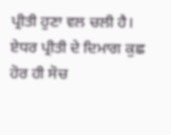ਪ੍ਰੀਤੀ ਹੁਣਾ ਵਲ ਚਲੀ ਹੈ। ਏਧਰ ਪ੍ਰੀਤੀ ਦੇ ਦਿਮਾਗ ਕੁਛ ਹੋਰ ਹੀ ਸੋਚ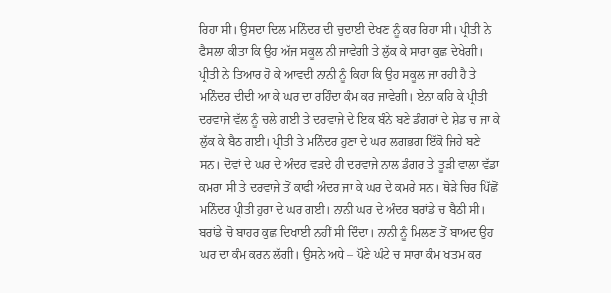ਰਿਹਾ ਸੀ। ਉਸਦਾ ਦਿਲ ਮਨਿੰਦਰ ਦੀ ਚੁਦਾਈ ਦੇਖਣ ਨੂੰ ਕਰ ਰਿਹਾ ਸੀ। ਪ੍ਰੀਤੀ ਨੇ ਫੈਸਲਾ ਕੀਤਾ ਕਿ ਉਹ ਅੱਜ ਸਕੂਲ ਨੀ ਜਾਵੇਗੀ ਤੇ ਲੁੱਕ ਕੇ ਸਾਰਾ ਕੁਛ ਦੇਖੇਗੀ। ਪ੍ਰੀਤੀ ਨੇ ਤਿਆਰ ਹੋ ਕੇ ਆਵਦੀ ਨਾਨੀ ਨੂੰ ਕਿਹਾ ਕਿ ਉਹ ਸਕੂਲ ਜਾ ਰਹੀ ਹੈ ਤੇ ਮਨਿੰਦਰ ਦੀਦੀ ਆ ਕੇ ਘਰ ਦਾ ਰਹਿੰਦਾ ਕੰਮ ਕਰ ਜਾਵੇਗੀ। ਏਨਾ ਕਹਿ ਕੇ ਪ੍ਰੀਤੀ ਦਰਵਾਜੇ ਵੱਲ ਨੂੰ ਚਲੇ ਗਈ ਤੇ ਦਰਵਾਜੇ ਦੇ ਇਕ ਬੰਨੇ ਬਣੇ ਡੰਗਰਾਂ ਦੇ ਸ਼ੇਡ ਚ ਜਾ ਕੇ ਲੁੱਕ ਕੇ ਬੈਠ ਗਈ। ਪ੍ਰੀਤੀ ਤੇ ਮਨਿੰਦਰ ਹੁਣਾ ਦੇ ਘਰ ਲਗਭਗ ਇੱਕੋ ਜਿਹੇ ਬਣੇ ਸਨ। ਦੋਵਾਂ ਦੇ ਘਰ ਦੇ ਅੰਦਰ ਵੜਦੇ ਹੀ ਦਰਵਾਜੇ ਨਾਲ ਡੰਗਰ ਤੇ ਤੂੜੀ ਵਾਲਾ ਵੱਡਾ ਕਮਰਾ ਸੀ ਤੇ ਦਰਵਾਜੇ ਤੋਂ ਕਾਫੀ ਅੰਦਰ ਜਾ ਕੇ ਘਰ ਦੇ ਕਮਰੇ ਸਨ। ਥੋੜੇ ਚਿਰ ਪਿੱਛੋਂ ਮਨਿੰਦਰ ਪ੍ਰੀਤੀ ਹੁਰਾ ਦੇ ਘਰ ਗਈ। ਨਾਨੀ ਘਰ ਦੇ ਅੰਦਰ ਬਰਾਂਡੇ ਚ ਬੈਠੀ ਸੀ। ਬਰਾਂਡੇ ਚੋ ਬਾਹਰ ਕੁਛ ਦਿਖਾਈ ਨਹੀਂ ਸੀ ਦਿੰਦਾ। ਨਾਨੀ ਨੂੰ ਮਿਲਣ ਤੋਂ ਬਾਅਦ ਉਹ ਘਰ ਦਾ ਕੰਮ ਕਰਨ ਲੱਗੀ। ਉਸਨੇ ਅਧੇ – ਪੌਣੇ ਘੰਟੇ ਚ ਸਾਰਾ ਕੰਮ ਖਤਮ ਕਰ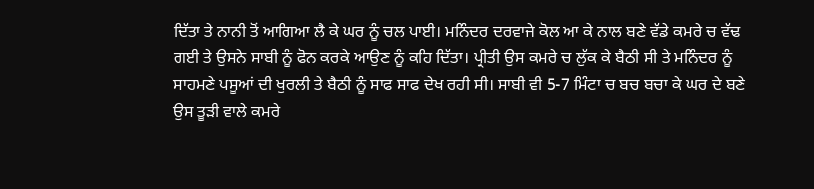ਦਿੱਤਾ ਤੇ ਨਾਨੀ ਤੋਂ ਆਗਿਆ ਲੈ ਕੇ ਘਰ ਨੂੰ ਚਲ ਪਾਈ। ਮਨਿੰਦਰ ਦਰਵਾਜੇ ਕੋਲ ਆ ਕੇ ਨਾਲ ਬਣੇ ਵੱਡੇ ਕਮਰੇ ਚ ਵੱਢ ਗਈ ਤੇ ਉਸਨੇ ਸਾਬੀ ਨੂੰ ਫੋਨ ਕਰਕੇ ਆਉਣ ਨੂੰ ਕਹਿ ਦਿੱਤਾ। ਪ੍ਰੀਤੀ ਉਸ ਕਮਰੇ ਚ ਲੁੱਕ ਕੇ ਬੈਠੀ ਸੀ ਤੇ ਮਨਿੰਦਰ ਨੂੰ ਸਾਹਮਣੇ ਪਸੂਆਂ ਦੀ ਖੁਰਲੀ ਤੇ ਬੈਠੀ ਨੂੰ ਸਾਫ ਸਾਫ ਦੇਖ ਰਹੀ ਸੀ। ਸਾਬੀ ਵੀ 5-7 ਮਿੰਟਾ ਚ ਬਚ ਬਚਾ ਕੇ ਘਰ ਦੇ ਬਣੇ ਉਸ ਤੂੜੀ ਵਾਲੇ ਕਮਰੇ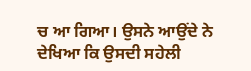ਚ ਆ ਗਿਆ। ਉਸਨੇ ਆਉਂਦੇ ਨੇ ਦੇਖਿਆ ਕਿ ਉਸਦੀ ਸਹੇਲੀ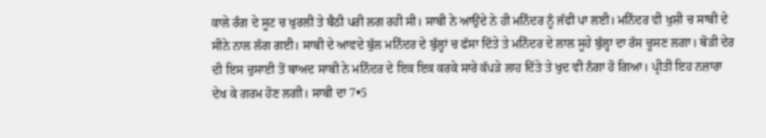ਕਾਲੇ ਰੰਗ ਦੇ ਸੂਟ ਚ ਖੁਰਲੀ ਤੇ ਬੈਠੀ ਪਰੀ ਲਗ ਰਹੀ ਸੀ। ਸਾਬੀ ਨੇ ਆਉਂਦੇ ਨੇ ਹੀ ਮਨਿੰਦਰ ਨੂੰ ਜੱਫੀ ਪਾ ਲਈ। ਮਨਿੰਦਰ ਵੀ ਖੁਸ਼ੀ ਚ ਸਾਬੀ ਦੇ ਸੀਨੇ ਨਾਲ ਲੱਗ ਗਈ। ਸਾਬੀ ਦੇ ਆਵਦੇ ਬੁੱਲ ਮਨਿੰਦਰ ਦੇ ਬੁੱਲ੍ਹਾਂ ਚ ਫੱਸਾ ਦਿੱਤੇ ਤੇ ਮਨਿੰਦਰ ਦੇ ਲਾਲ ਸੂਹੇ ਬੁੱਲ੍ਹਾ ਦਾ ਰੱਸ ਚੂਸਣ ਲਗਾ। ਥੋੜੀ ਦੇਰ ਦੀ ਇਸ ਚੁਸਾਈ ਤੋਂ ਬਾਅਦ ਸਾਬੀ ਨੇ ਮਨਿੰਦਰ ਦੇ ਇਕ ਇਕ ਕਰਕੇ ਸਾਰੇ ਕੱਪੜੇ ਲਾਹ ਦਿੱਤੇ ਤੇ ਖੁਦ ਵੀ ਨੰਗਾ ਹੋ ਗਿਆ। ਪ੍ਰੀਤੀ ਇਹ ਨਜ਼ਾਰਾ ਦੇਖ ਕੇ ਗਰਮ ਹੋਣ ਲਗੀ। ਸਾਬੀ ਦਾ 7•5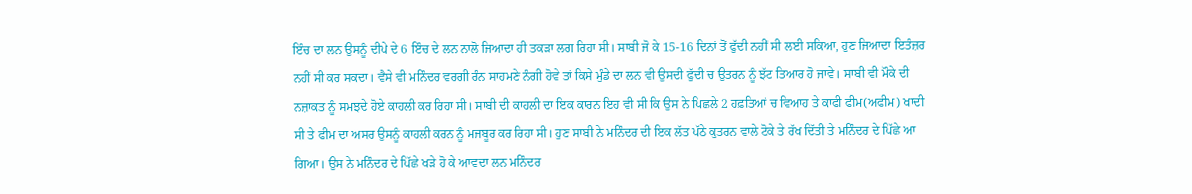ਇੰਚ ਦਾ ਲਨ ਉਸਨੂੰ ਦੀਪੇ ਦੇ 6 ਇੰਚ ਦੇ ਲਨ ਨਾਲੋ ਜਿਆਦਾ ਹੀ ਤਕੜਾ ਲਗ ਰਿਹਾ ਸੀ। ਸਾਬੀ ਜੋ ਕੇ 15-16 ਦਿਨਾਂ ਤੋਂ ਫੁੱਦੀ ਨਹੀਂ ਸੀ ਲਈ ਸਕਿਆ, ਹੁਣ ਜਿਆਦਾ ਇਤੰਜ਼ਰ ਨਹੀਂ ਸੀ ਕਰ ਸਕਦਾ। ਵੈਸੇ ਵੀ ਮਨਿੰਦਰ ਵਰਗੀ ਰੰਨ ਸਾਹਮਣੇ ਨੰਗੀ ਹੋਵੇ ਤਾਂ ਕਿਸੇ ਮੁੰਡੇ ਦਾ ਲਨ ਵੀ ਉਸਦੀ ਫੁੱਦੀ ਚ ਉਤਰਨ ਨੂੰ ਝੱਟ ਤਿਆਰ ਹੋ ਜਾਵੇ। ਸਾਬੀ ਵੀ ਮੌਕੇ ਦੀ ਨਜ਼ਾਕਤ ਨੂੰ ਸਮਝਦੇ ਹੋਏ ਕਾਹਲੀ ਕਰ ਰਿਹਾ ਸੀ। ਸਾਬੀ ਦੀ ਕਾਹਲੀ ਦਾ ਇਕ ਕਾਰਨ ਇਹ ਵੀ ਸੀ ਕਿ ਉਸ ਨੇ ਪਿਛਲੇ 2 ਹਫ਼ਤਿਆਂ ਚ ਵਿਆਹ ਤੇ ਕਾਫੀ ਫੀਮ(ਅਫੀਮ) ਖਾਦੀ ਸੀ ਤੇ ਫੀਮ ਦਾ ਅਸਰ ਉਸਨੂੰ ਕਾਹਲੀ ਕਰਨ ਨੂੰ ਮਜਬੂਰ ਕਰ ਰਿਹਾ ਸੀ। ਹੁਣ ਸਾਬੀ ਨੇ ਮਨਿੰਦਰ ਦੀ ਇਕ ਲੱਤ ਪੱਠੇ ਕੁਤਰਨ ਵਾਲੇ ਟੋਕੇ ਤੇ ਰੱਖ ਦਿੱਤੀ ਤੇ ਮਨਿੰਦਰ ਦੇ ਪਿੱਛੇ ਆ ਗਿਆ। ਉਸ ਨੇ ਮਨਿੰਦਰ ਦੇ ਪਿੱਛੇ ਖੜੇ ਹੋ ਕੇ ਆਵਦਾ ਲਨ ਮਨਿੰਦਰ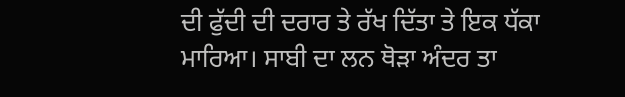ਦੀ ਫੁੱਦੀ ਦੀ ਦਰਾਰ ਤੇ ਰੱਖ ਦਿੱਤਾ ਤੇ ਇਕ ਧੱਕਾ ਮਾਰਿਆ। ਸਾਬੀ ਦਾ ਲਨ ਥੋੜਾ ਅੰਦਰ ਤਾ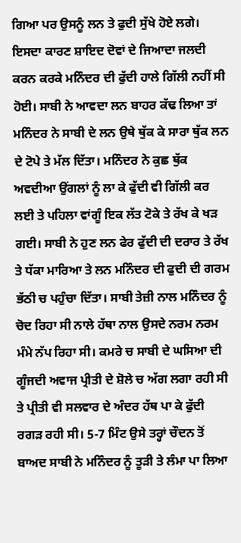ਗਿਆ ਪਰ ਉਸਨੂੰ ਲਨ ਤੇ ਫੁਦੀ ਸੁੱਖੇ ਹੋਏ ਲਗੇ। ਇਸਦਾ ਕਾਰਣ ਸ਼ਾਇਦ ਦੋਵਾਂ ਦੇ ਜਿਆਦਾ ਜਲਦੀ ਕਰਨ ਕਰਕੇ ਮਨਿੰਦਰ ਦੀ ਫੁੱਦੀ ਹਾਲੇ ਗਿੱਲੀ ਨਹੀਂ ਸੀ ਹੋਈ। ਸਾਬੀ ਨੇ ਆਵਦਾ ਲਨ ਬਾਹਰ ਕੱਢ ਲਿਆ ਤਾਂ ਮਨਿੰਦਰ ਨੇ ਸਾਬੀ ਦੇ ਲਨ ਉਥੇ ਥੁੱਕ ਕੇ ਸਾਰਾ ਥੁੱਕ ਲਨ ਦੇ ਟੋਪੇ ਤੇ ਮੱਲ ਦਿੱਤਾ। ਮਨਿੰਦਰ ਨੇ ਕੁਛ ਥੁੱਕ ਅਵਦੀਆ ਉਂਗਲਾਂ ਨੂੰ ਲਾ ਕੇ ਫੁੱਦੀ ਵੀ ਗਿੱਲੀ ਕਰ ਲਈ ਤੇ ਪਹਿਲਾ ਵਾਂਗੂੰ ਇਕ ਲੱਤ ਟੋਕੇ ਤੇ ਰੱਖ ਕੇ ਖੜ ਗਈ। ਸਾਬੀ ਨੇ ਹੁਣ ਲਨ ਫੇਰ ਫੁੱਦੀ ਦੀ ਦਰਾਰ ਤੇ ਰੱਖ ਤੇ ਧੱਕਾ ਮਾਰਿਆ ਤੇ ਲਨ ਮਨਿੰਦਰ ਦੀ ਫੁਦੀ ਦੀ ਗਰਮ ਭੱਠੀ ਚ ਪਹੁੰਚਾ ਦਿੱਤਾ। ਸਾਬੀ ਤੇਜ਼ੀ ਨਾਲ ਮਨਿੰਦਰ ਨੂੰ ਚੋਦ ਰਿਹਾ ਸੀ ਨਾਲੇ ਹੱਥਾ ਨਾਲ ਉਸਦੇ ਨਰਮ ਨਰਮ ਮੰਮੇ ਨੱਪ ਰਿਹਾ ਸੀ। ਕਮਰੇ ਚ ਸਾਬੀ ਦੇ ਘਸਿਆ ਦੀ ਗੂੰਜਦੀ ਅਵਾਜ ਪ੍ਰੀਤੀ ਦੇ ਸ਼ੋਲੇ ਚ ਅੱਗ ਲਗਾ ਰਹੀ ਸੀ ਤੇ ਪ੍ਰੀਤੀ ਵੀ ਸਲਵਾਰ ਦੇ ਅੰਦਰ ਹੱਥ ਪਾ ਕੇ ਫੁੱਦੀ ਰਗੜ ਰਹੀ ਸੀ। 5-7 ਮਿੰਟ ਉਸੇ ਤਰ੍ਹਾਂ ਚੌਦਨ ਤੋਂ ਬਾਅਦ ਸਾਬੀ ਨੇ ਮਨਿੰਦਰ ਨੂੰ ਤੂੜੀ ਤੇ ਲੰਮਾ ਪਾ ਲਿਆ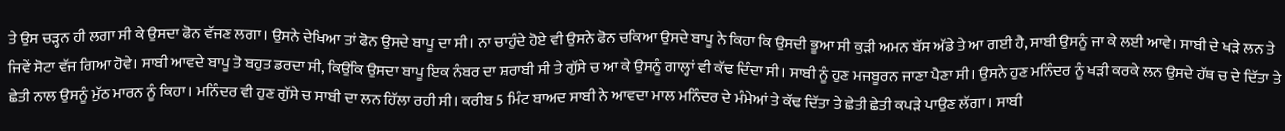ਤੇ ਉਸ ਚੜ੍ਹਨ ਹੀ ਲਗਾ ਸੀ ਕੇ ਉਸਦਾ ਫੋਨ ਵੱਜਣ ਲਗਾ। ਉਸਨੇ ਦੇਖਿਆ ਤਾਂ ਫੋਨ ਉਸਦੇ ਬਾਪੂ ਦਾ ਸੀ। ਨਾ ਚਾਹੁੰਦੇ ਹੋਏ ਵੀ ਉਸਨੇ ਫੋਨ ਚਕਿਆ ਉਸਦੇ ਬਾਪੂ ਨੇ ਕਿਹਾ ਕਿ ਉਸਦੀ ਭੂਆ ਸੀ ਕੁੜੀ ਅਮਨ ਬੱਸ ਅੱਡੇ ਤੇ ਆ ਗਈ ਹੈ, ਸਾਬੀ ਉਸਨੂੰ ਜਾ ਕੇ ਲਈ ਆਵੇ। ਸਾਬੀ ਦੇ ਖੜੇ ਲਨ ਤੇ ਜਿਵੇਂ ਸੋਟਾ ਵੱਜ ਗਿਆ ਹੋਵੇ। ਸਾਬੀ ਆਵਦੇ ਬਾਪੂ ਤੋ ਬਹੁਤ ਡਰਦਾ ਸੀ, ਕਿਉਂਕਿ ਉਸਦਾ ਬਾਪੂ ਇਕ ਨੰਬਰ ਦਾ ਸ਼ਰਾਬੀ ਸੀ ਤੇ ਗੁੱਸੇ ਚ ਆ ਕੇ ਉਸਨੂੰ ਗਾਲ੍ਹਾਂ ਵੀ ਕੱਢ ਦਿੰਦਾ ਸੀ। ਸਾਬੀ ਨੂੰ ਹੁਣ ਮਜਬੂਰਨ ਜਾਣਾ ਪੈਣਾ ਸੀ। ਉਸਨੇ ਹੁਣ ਮਨਿੰਦਰ ਨੂੰ ਖੜੀ ਕਰਕੇ ਲਨ ਉਸਦੇ ਹੱਥ ਚ ਦੇ ਦਿੱਤਾ ਤੇ ਛੇਤੀ ਨਾਲ ਉਸਨੂੰ ਮੁੱਠ ਮਾਰਨ ਨੂੰ ਕਿਹਾ। ਮਨਿੰਦਰ ਵੀ ਹੁਣ ਗੁੱਸੇ ਚ ਸਾਬੀ ਦਾ ਲਨ ਹਿੱਲਾ ਰਹੀ ਸੀ। ਕਰੀਬ 5 ਮਿੰਟ ਬਾਅਦ ਸਾਬੀ ਨੇ ਆਵਦਾ ਮਾਲ ਮਨਿੰਦਰ ਦੇ ਮੰਮੇਆਂ ਤੇ ਕੱਢ ਦਿੱਤਾ ਤੇ ਛੇਤੀ ਛੇਤੀ ਕਪੜੇ ਪਾਉਣ ਲੱਗਾ। ਸਾਬੀ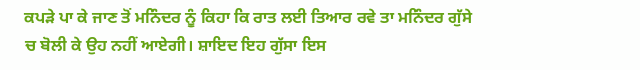ਕਪੜੇ ਪਾ ਕੇ ਜਾਣ ਤੋਂ ਮਨਿੰਦਰ ਨੂੰ ਕਿਹਾ ਕਿ ਰਾਤ ਲਈ ਤਿਆਰ ਰਵੇ ਤਾ ਮਨਿੰਦਰ ਗੁੱਸੇ ਚ ਬੋਲੀ ਕੇ ਉਹ ਨਹੀਂ ਆਏਗੀ। ਸ਼ਾਇਦ ਇਹ ਗੁੱਸਾ ਇਸ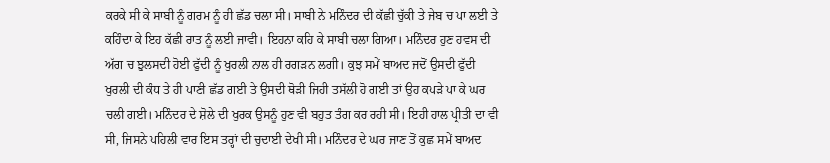ਕਰਕੇ ਸੀ ਕੇ ਸਾਬੀ ਨੂੰ ਗਰਮ ਨੂੰ ਹੀ ਛੱਡ ਚਲਾ ਸੀ। ਸਾਬੀ ਨੇ ਮਨਿੰਦਰ ਦੀ ਕੱਛੀ ਚੁੱਕੀ ਤੇ ਜੇਬ ਚ ਪਾ ਲਈ ਤੇ ਕਹਿੰਦਾ ਕੇ ਇਹ ਕੱਛੀ ਰਾਤ ਨੂੰ ਲਈ ਜਾਵੀ। ਇਹਨਾ ਕਹਿ ਕੇ ਸਾਬੀ ਚਲਾ ਗਿਆ। ਮਨਿੰਦਰ ਹੁਣ ਹਵਸ ਦੀ ਅੱਗ ਚ ਝੁਲਸਦੀ ਹੋਈ ਫੁੱਦੀ ਨੂੰ ਖੁਰਲੀ ਨਾਲ ਹੀ ਰਗੜਨ ਲਗੀ। ਕੁਝ ਸਮੇਂ ਬਾਅਦ ਜਦੋਂ ਉਸਦੀ ਫੁੱਦੀ ਖੁਰਲੀ ਦੀ ਕੰਧ ਤੇ ਹੀ ਪਾਣੀ ਛੱਡ ਗਈ ਤੇ ਉਸਦੀ ਥੋੜੀ ਜਿਹੀ ਤਸੱਲੀ ਹੋ ਗਈ ਤਾਂ ਉਹ ਕਪੜੇ ਪਾ ਕੇ ਘਰ ਚਲੀ ਗਈ। ਮਨਿੰਦਰ ਦੇ ਸ਼ੋਲੇ ਦੀ ਖੁਰਕ ਉਸਨੂੰ ਹੁਣ ਵੀ ਬਹੁਤ ਤੰਗ ਕਰ ਰਹੀ ਸੀ। ਇਹੀ ਹਾਲ ਪ੍ਰੀਤੀ ਦਾ ਵੀ ਸੀ, ਜਿਸਨੇ ਪਹਿਲੀ ਵਾਰ ਇਸ ਤਰ੍ਹਾਂ ਦੀ ਚੁਦਾਈ ਦੇਖੀ ਸੀ। ਮਨਿੰਦਰ ਦੇ ਘਰ ਜਾਣ ਤੋਂ ਕੁਛ ਸਮੇਂ ਬਾਅਦ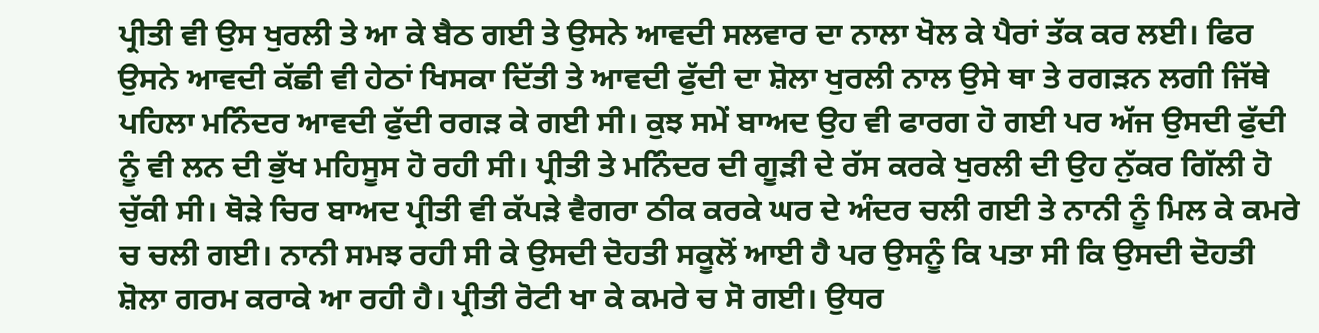ਪ੍ਰੀਤੀ ਵੀ ਉਸ ਖੁਰਲੀ ਤੇ ਆ ਕੇ ਬੈਠ ਗਈ ਤੇ ਉਸਨੇ ਆਵਦੀ ਸਲਵਾਰ ਦਾ ਨਾਲਾ ਖੋਲ ਕੇ ਪੈਰਾਂ ਤੱਕ ਕਰ ਲਈ। ਫਿਰ ਉਸਨੇ ਆਵਦੀ ਕੱਛੀ ਵੀ ਹੇਠਾਂ ਖਿਸਕਾ ਦਿੱਤੀ ਤੇ ਆਵਦੀ ਫੁੱਦੀ ਦਾ ਸ਼ੋਲਾ ਖੁਰਲੀ ਨਾਲ ਉਸੇ ਥਾ ਤੇ ਰਗੜਨ ਲਗੀ ਜਿੱਥੇ ਪਹਿਲਾ ਮਨਿੰਦਰ ਆਵਦੀ ਫੁੱਦੀ ਰਗੜ ਕੇ ਗਈ ਸੀ। ਕੁਝ ਸਮੇਂ ਬਾਅਦ ਉਹ ਵੀ ਫਾਰਗ ਹੋ ਗਈ ਪਰ ਅੱਜ ਉਸਦੀ ਫੁੱਦੀ ਨੂੰ ਵੀ ਲਨ ਦੀ ਭੁੱਖ ਮਹਿਸੂਸ ਹੋ ਰਹੀ ਸੀ। ਪ੍ਰੀਤੀ ਤੇ ਮਨਿੰਦਰ ਦੀ ਗੂੜੀ ਦੇ ਰੱਸ ਕਰਕੇ ਖੁਰਲੀ ਦੀ ਉਹ ਨੁੱਕਰ ਗਿੱਲੀ ਹੋ ਚੁੱਕੀ ਸੀ। ਥੋੜੇ ਚਿਰ ਬਾਅਦ ਪ੍ਰੀਤੀ ਵੀ ਕੱਪੜੇ ਵੈਗਰਾ ਠੀਕ ਕਰਕੇ ਘਰ ਦੇ ਅੰਦਰ ਚਲੀ ਗਈ ਤੇ ਨਾਨੀ ਨੂੰ ਮਿਲ ਕੇ ਕਮਰੇ ਚ ਚਲੀ ਗਈ। ਨਾਨੀ ਸਮਝ ਰਹੀ ਸੀ ਕੇ ਉਸਦੀ ਦੋਹਤੀ ਸਕੂਲੋਂ ਆਈ ਹੈ ਪਰ ਉਸਨੂੰ ਕਿ ਪਤਾ ਸੀ ਕਿ ਉਸਦੀ ਦੋਹਤੀ ਸ਼ੋਲਾ ਗਰਮ ਕਰਾਕੇ ਆ ਰਹੀ ਹੈ। ਪ੍ਰੀਤੀ ਰੋਟੀ ਖਾ ਕੇ ਕਮਰੇ ਚ ਸੋ ਗਈ। ਉਧਰ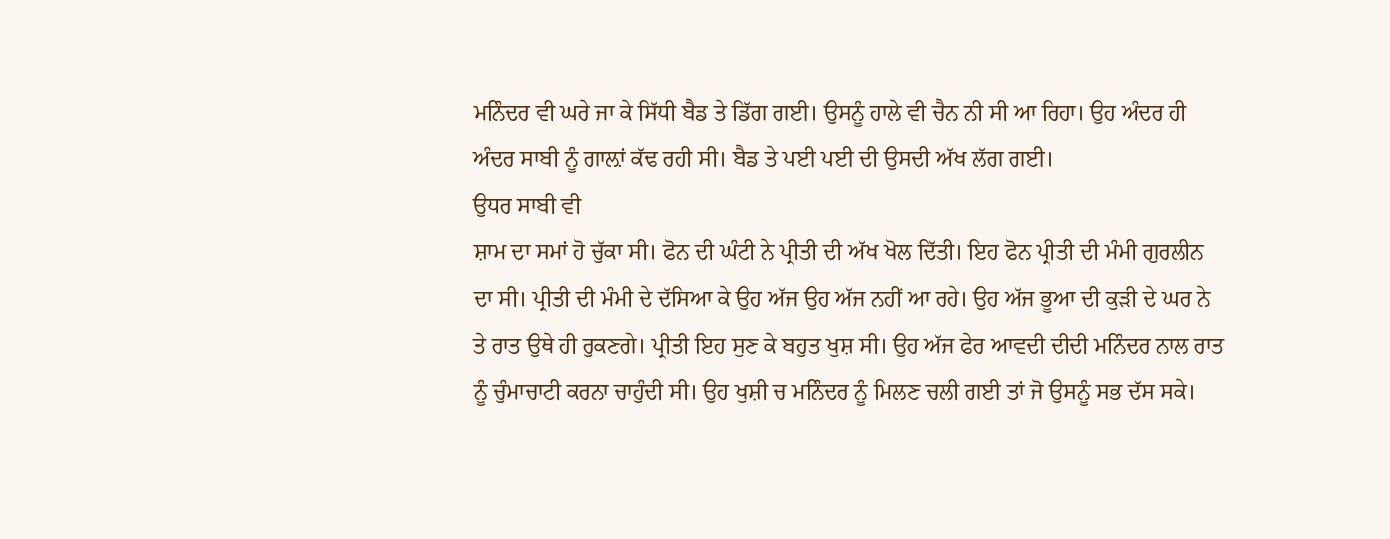ਮਨਿੰਦਰ ਵੀ ਘਰੇ ਜਾ ਕੇ ਸਿੱਧੀ ਬੈਡ ਤੇ ਡਿੱਗ ਗਈ। ਉਸਨੂੰ ਹਾਲੇ ਵੀ ਚੈਨ ਨੀ ਸੀ ਆ ਰਿਹਾ। ਉਹ ਅੰਦਰ ਹੀ ਅੰਦਰ ਸਾਬੀ ਨੂੰ ਗਾਲ਼ਾਂ ਕੱਢ ਰਹੀ ਸੀ। ਬੈਡ ਤੇ ਪਈ ਪਈ ਦੀ ਉਸਦੀ ਅੱਖ ਲੱਗ ਗਈ।
ਉਧਰ ਸਾਬੀ ਵੀ
ਸ਼ਾਮ ਦਾ ਸਮਾਂ ਹੋ ਚੁੱਕਾ ਸੀ। ਫੋਨ ਦੀ ਘੰਟੀ ਨੇ ਪ੍ਰੀਤੀ ਦੀ ਅੱਖ ਖੋਲ ਦਿੱਤੀ। ਇਹ ਫੋਨ ਪ੍ਰੀਤੀ ਦੀ ਮੰਮੀ ਗੁਰਲੀਨ ਦਾ ਸੀ। ਪ੍ਰੀਤੀ ਦੀ ਮੰਮੀ ਦੇ ਦੱਸਿਆ ਕੇ ਉਹ ਅੱਜ ਉਹ ਅੱਜ ਨਹੀਂ ਆ ਰਹੇ। ਉਹ ਅੱਜ ਭੂਆ ਦੀ ਕੁੜੀ ਦੇ ਘਰ ਨੇ ਤੇ ਰਾਤ ਉਥੇ ਹੀ ਰੁਕਣਗੇ। ਪ੍ਰੀਤੀ ਇਹ ਸੁਣ ਕੇ ਬਹੁਤ ਖੁਸ਼ ਸੀ। ਉਹ ਅੱਜ ਫੇਰ ਆਵਦੀ ਦੀਦੀ ਮਨਿੰਦਰ ਨਾਲ ਰਾਤ ਨੂੰ ਚੁੰਮਾਚਾਟੀ ਕਰਨਾ ਚਾਹੁੰਦੀ ਸੀ। ਉਹ ਖੁਸ਼ੀ ਚ ਮਨਿੰਦਰ ਨੂੰ ਮਿਲਣ ਚਲੀ ਗਈ ਤਾਂ ਜੋ ਉਸਨੂੰ ਸਭ ਦੱਸ ਸਕੇ।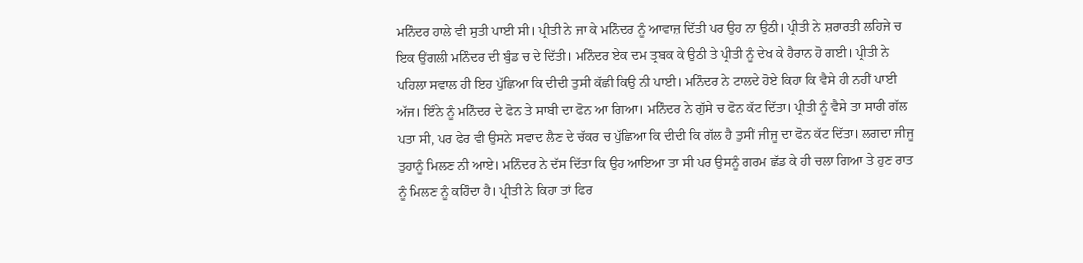ਮਨਿੰਦਰ ਹਾਲੇ ਵੀ ਸੁਤੀ ਪਾਈ ਸੀ। ਪ੍ਰੀਤੀ ਨੇ ਜਾ ਕੇ ਮਨਿੰਦਰ ਨੂੰ ਆਵਾਜ਼ ਦਿੱਤੀ ਪਰ ਉਹ ਨਾ ਉਠੀ। ਪ੍ਰੀਤੀ ਨੇ ਸ਼ਰਾਰਤੀ ਲਹਿਜੇ ਚ ਇਕ ਉਂਗਲੀ ਮਨਿੰਦਰ ਦੀ ਬੁੰਡ ਚ ਦੇ ਦਿੱਤੀ। ਮਨਿੰਦਰ ਏਕ ਦਮ ਤ੍ਰਬਕ ਕੇ ਉਠੀ ਤੇ ਪ੍ਰੀਤੀ ਨੂੰ ਦੇਖ ਕੇ ਹੈਰਾਨ ਹੋ ਗਈ। ਪ੍ਰੀਤੀ ਨੇ ਪਹਿਲਾ ਸਵਾਲ ਹੀ ਇਹ ਪੁੱਛਿਆ ਕਿ ਦੀਦੀ ਤੁਸੀ ਕੱਛੀ ਕਿਉ ਨੀ ਪਾਈ। ਮਨਿੰਦਰ ਨੇ ਟਾਲਦੇ ਹੋਏ ਕਿਹਾ ਕਿ ਵੈਸੇ ਹੀ ਨਹੀਂ ਪਾਈ ਅੱਜ। ਇੰਨੇ ਨੂੰ ਮਨਿੰਦਰ ਦੇ ਫੋਨ ਤੇ ਸਾਬੀ ਦਾ ਫੋਨ ਆ ਗਿਆ। ਮਨਿੰਦਰ ਨੇ ਗੁੱਸੇ ਚ ਫੋਨ ਕੱਟ ਦਿੱਤਾ। ਪ੍ਰੀਤੀ ਨੂੰ ਵੈਸੇ ਤਾ ਸਾਰੀ ਗੱਲ ਪਤਾ ਸੀ, ਪਰ ਫੇਰ ਵੀ ਉਸਨੇ ਸਵਾਦ ਲੈਣ ਦੇ ਚੱਕਰ ਚ ਪੁੱਛਿਆ ਕਿ ਦੀਦੀ ਕਿ ਗੱਲ ਹੈ ਤੁਸੀਂ ਜੀਜੂ ਦਾ ਫੋਨ ਕੱਟ ਦਿੱਤਾ। ਲਗਦਾ ਜੀਜੂ ਤੁਹਾਨੂੰ ਮਿਲਣ ਨੀ ਆਏ। ਮਨਿੰਦਰ ਨੇ ਦੱਸ ਦਿੱਤਾ ਕਿ ਉਹ ਆਇਆ ਤਾ ਸੀ ਪਰ ਉਸਨੂੰ ਗਰਮ ਛੱਡ ਕੇ ਹੀ ਚਲਾ ਗਿਆ ਤੇ ਹੁਣ ਰਾਤ ਨੂੰ ਮਿਲਣ ਨੂੰ ਕਹਿੰਦਾ ਹੈ। ਪ੍ਰੀਤੀ ਨੇ ਕਿਹਾ ਤਾਂ ਫਿਰ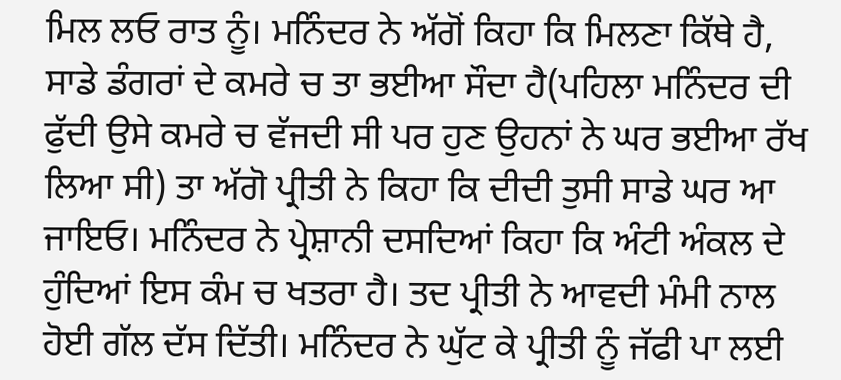ਮਿਲ ਲਓ ਰਾਤ ਨੂੰ। ਮਨਿੰਦਰ ਨੇ ਅੱਗੋਂ ਕਿਹਾ ਕਿ ਮਿਲਣਾ ਕਿੱਥੇ ਹੈ, ਸਾਡੇ ਡੰਗਰਾਂ ਦੇ ਕਮਰੇ ਚ ਤਾ ਭਈਆ ਸੌਦਾ ਹੈ(ਪਹਿਲਾ ਮਨਿੰਦਰ ਦੀ ਫੁੱਦੀ ਉਸੇ ਕਮਰੇ ਚ ਵੱਜਦੀ ਸੀ ਪਰ ਹੁਣ ਉਹਨਾਂ ਨੇ ਘਰ ਭਈਆ ਰੱਖ ਲਿਆ ਸੀ) ਤਾ ਅੱਗੋ ਪ੍ਰੀਤੀ ਨੇ ਕਿਹਾ ਕਿ ਦੀਦੀ ਤੁਸੀ ਸਾਡੇ ਘਰ ਆ ਜਾਇਓ। ਮਨਿੰਦਰ ਨੇ ਪ੍ਰੇਸ਼ਾਨੀ ਦਸਦਿਆਂ ਕਿਹਾ ਕਿ ਅੰਟੀ ਅੰਕਲ ਦੇ ਹੁੰਦਿਆਂ ਇਸ ਕੰਮ ਚ ਖਤਰਾ ਹੈ। ਤਦ ਪ੍ਰੀਤੀ ਨੇ ਆਵਦੀ ਮੰਮੀ ਨਾਲ ਹੋਈ ਗੱਲ ਦੱਸ ਦਿੱਤੀ। ਮਨਿੰਦਰ ਨੇ ਘੁੱਟ ਕੇ ਪ੍ਰੀਤੀ ਨੂੰ ਜੱਫੀ ਪਾ ਲਈ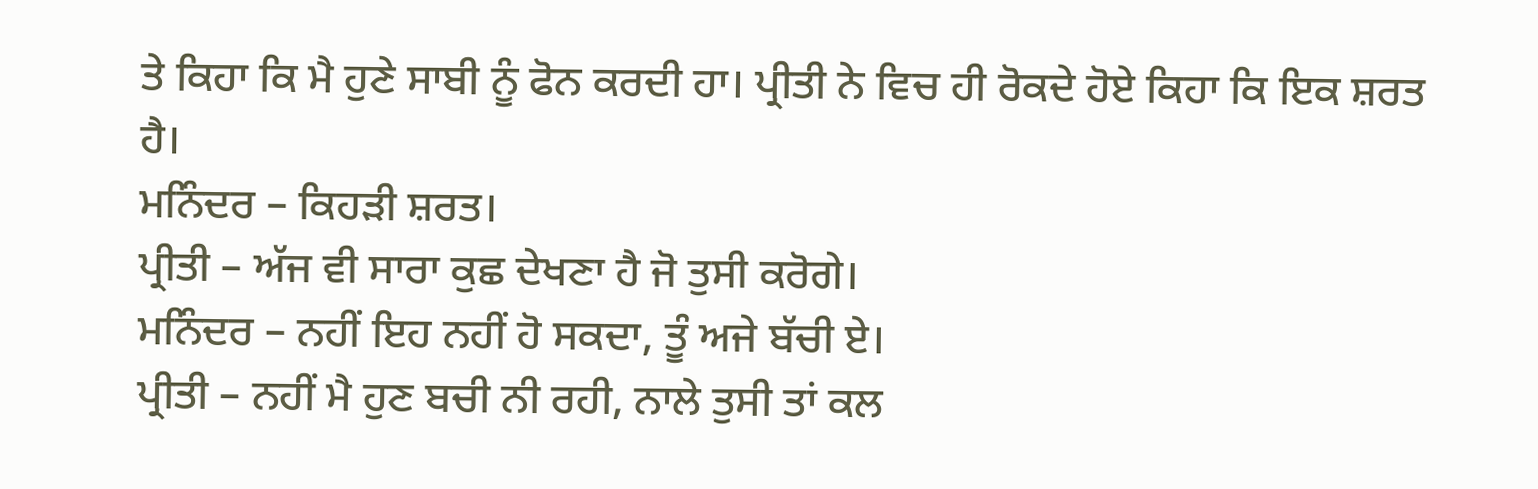ਤੇ ਕਿਹਾ ਕਿ ਮੈ ਹੁਣੇ ਸਾਬੀ ਨੂੰ ਫੋਨ ਕਰਦੀ ਹਾ। ਪ੍ਰੀਤੀ ਨੇ ਵਿਚ ਹੀ ਰੋਕਦੇ ਹੋਏ ਕਿਹਾ ਕਿ ਇਕ ਸ਼ਰਤ ਹੈ।
ਮਨਿੰਦਰ – ਕਿਹੜੀ ਸ਼ਰਤ।
ਪ੍ਰੀਤੀ – ਅੱਜ ਵੀ ਸਾਰਾ ਕੁਛ ਦੇਖਣਾ ਹੈ ਜੋ ਤੁਸੀ ਕਰੋਗੇ।
ਮਨਿੰਦਰ – ਨਹੀਂ ਇਹ ਨਹੀਂ ਹੋ ਸਕਦਾ, ਤੂੰ ਅਜੇ ਬੱਚੀ ਏ।
ਪ੍ਰੀਤੀ – ਨਹੀਂ ਮੈ ਹੁਣ ਬਚੀ ਨੀ ਰਹੀ, ਨਾਲੇ ਤੁਸੀ ਤਾਂ ਕਲ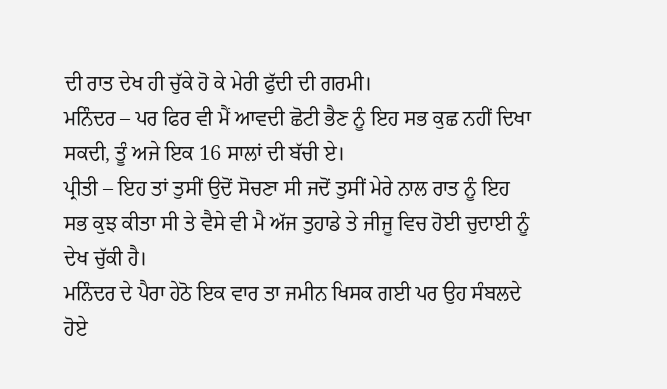ਦੀ ਰਾਤ ਦੇਖ ਹੀ ਚੁੱਕੇ ਹੋ ਕੇ ਮੇਰੀ ਫੁੱਦੀ ਦੀ ਗਰਮੀ।
ਮਨਿੰਦਰ – ਪਰ ਫਿਰ ਵੀ ਮੈਂ ਆਵਦੀ ਛੋਟੀ ਭੈਣ ਨੂੰ ਇਹ ਸਭ ਕੁਛ ਨਹੀਂ ਦਿਖਾ ਸਕਦੀ, ਤੂੰ ਅਜੇ ਇਕ 16 ਸਾਲਾਂ ਦੀ ਬੱਚੀ ਏ।
ਪ੍ਰੀਤੀ – ਇਹ ਤਾਂ ਤੁਸੀਂ ਉਦੋਂ ਸੋਚਣਾ ਸੀ ਜਦੋਂ ਤੁਸੀਂ ਮੇਰੇ ਨਾਲ ਰਾਤ ਨੂੰ ਇਹ ਸਭ ਕੁਝ ਕੀਤਾ ਸੀ ਤੇ ਵੈਸੇ ਵੀ ਮੈ ਅੱਜ ਤੁਹਾਡੇ ਤੇ ਜੀਜੂ ਵਿਚ ਹੋਈ ਚੁਦਾਈ ਨੂੰ ਦੇਖ ਚੁੱਕੀ ਹੈ।
ਮਨਿੰਦਰ ਦੇ ਪੈਰਾ ਹੇਠੋ ਇਕ ਵਾਰ ਤਾ ਜਮੀਨ ਖਿਸਕ ਗਈ ਪਰ ਉਹ ਸੰਬਲਦੇ ਹੋਏ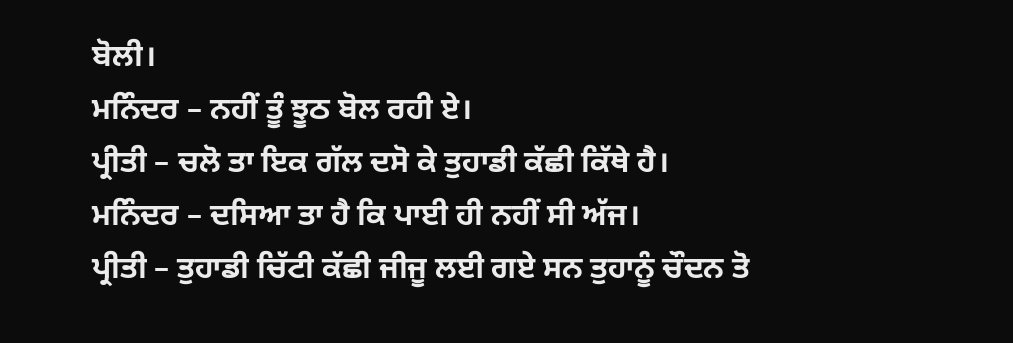ਬੋਲੀ।
ਮਨਿੰਦਰ – ਨਹੀਂ ਤੂੰ ਝੂਠ ਬੋਲ ਰਹੀ ਏ।
ਪ੍ਰੀਤੀ – ਚਲੋ ਤਾ ਇਕ ਗੱਲ ਦਸੋ ਕੇ ਤੁਹਾਡੀ ਕੱਛੀ ਕਿੱਥੇ ਹੈ।
ਮਨਿੰਦਰ – ਦਸਿਆ ਤਾ ਹੈ ਕਿ ਪਾਈ ਹੀ ਨਹੀਂ ਸੀ ਅੱਜ।
ਪ੍ਰੀਤੀ – ਤੁਹਾਡੀ ਚਿੱਟੀ ਕੱਛੀ ਜੀਜੂ ਲਈ ਗਏ ਸਨ ਤੁਹਾਨੂੰ ਚੌਦਨ ਤੋ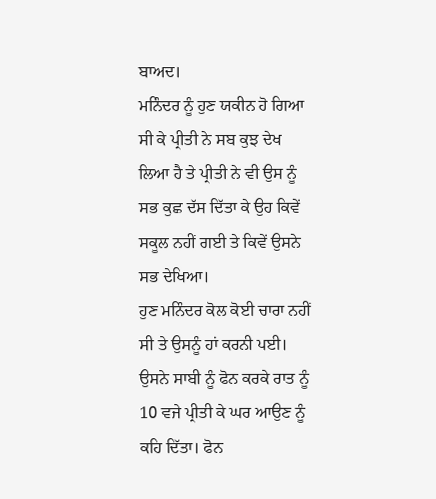ਬਾਅਦ।
ਮਨਿੰਦਰ ਨੂੰ ਹੁਣ ਯਕੀਨ ਹੋ ਗਿਆ ਸੀ ਕੇ ਪ੍ਰੀਤੀ ਨੇ ਸਬ ਕੁਝ ਦੇਖ ਲਿਆ ਹੈ ਤੇ ਪ੍ਰੀਤੀ ਨੇ ਵੀ ਉਸ ਨੂੰ ਸਭ ਕੁਛ ਦੱਸ ਦਿੱਤਾ ਕੇ ਉਹ ਕਿਵੇਂ ਸਕੂਲ ਨਹੀਂ ਗਈ ਤੇ ਕਿਵੇਂ ਉਸਨੇ ਸਭ ਦੇਖਿਆ।
ਹੁਣ ਮਨਿੰਦਰ ਕੋਲ ਕੋਈ ਚਾਰਾ ਨਹੀਂ ਸੀ ਤੇ ਉਸਨੂੰ ਹਾਂ ਕਰਨੀ ਪਈ। ਉਸਨੇ ਸਾਬੀ ਨੂੰ ਫੋਨ ਕਰਕੇ ਰਾਤ ਨੂੰ 10 ਵਜੇ ਪ੍ਰੀਤੀ ਕੇ ਘਰ ਆਉਣ ਨੂੰ ਕਹਿ ਦਿੱਤਾ। ਫੋਨ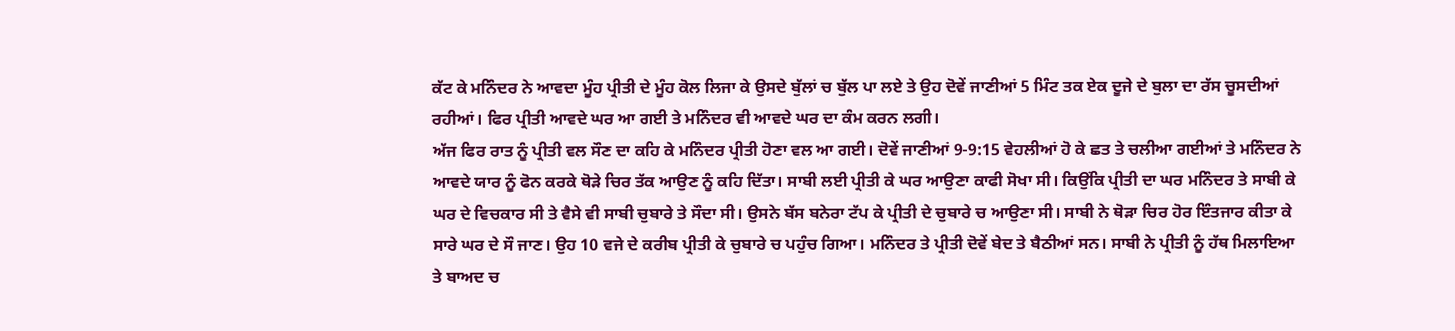ਕੱਟ ਕੇ ਮਨਿੰਦਰ ਨੇ ਆਵਦਾ ਮੂੰਹ ਪ੍ਰੀਤੀ ਦੇ ਮੂੰਹ ਕੋਲ ਲਿਜਾ ਕੇ ਉਸਦੇ ਬੁੱਲਾਂ ਚ ਬੁੱਲ ਪਾ ਲਏ ਤੇ ਉਹ ਦੋਵੇਂ ਜਾਣੀਆਂ 5 ਮਿੰਟ ਤਕ ਏਕ ਦੂਜੇ ਦੇ ਬੁਲਾ ਦਾ ਰੱਸ ਚੂਸਦੀਆਂ ਰਹੀਆਂ। ਫਿਰ ਪ੍ਰੀਤੀ ਆਵਦੇ ਘਰ ਆ ਗਈ ਤੇ ਮਨਿੰਦਰ ਵੀ ਆਵਦੇ ਘਰ ਦਾ ਕੰਮ ਕਰਨ ਲਗੀ।
ਅੱਜ ਫਿਰ ਰਾਤ ਨੂੰ ਪ੍ਰੀਤੀ ਵਲ ਸੌਣ ਦਾ ਕਹਿ ਕੇ ਮਨਿੰਦਰ ਪ੍ਰੀਤੀ ਹੋਣਾ ਵਲ ਆ ਗਈ। ਦੋਵੇਂ ਜਾਣੀਆਂ 9-9:15 ਵੇਹਲੀਆਂ ਹੋ ਕੇ ਛਤ ਤੇ ਚਲੀਆ ਗਈਆਂ ਤੇ ਮਨਿੰਦਰ ਨੇ ਆਵਦੇ ਯਾਰ ਨੂੰ ਫੋਨ ਕਰਕੇ ਥੋੜੇ ਚਿਰ ਤੱਕ ਆਉਣ ਨੂੰ ਕਹਿ ਦਿੱਤਾ। ਸਾਬੀ ਲਈ ਪ੍ਰੀਤੀ ਕੇ ਘਰ ਆਉਣਾ ਕਾਫੀ ਸੋਖਾ ਸੀ। ਕਿਉਂਕਿ ਪ੍ਰੀਤੀ ਦਾ ਘਰ ਮਨਿੰਦਰ ਤੇ ਸਾਬੀ ਕੇ ਘਰ ਦੇ ਵਿਚਕਾਰ ਸੀ ਤੇ ਵੈਸੇ ਵੀ ਸਾਬੀ ਚੁਬਾਰੇ ਤੇ ਸੌਦਾ ਸੀ। ਉਸਨੇ ਬੱਸ ਬਨੇਰਾ ਟੱਪ ਕੇ ਪ੍ਰੀਤੀ ਦੇ ਚੁਬਾਰੇ ਚ ਆਉਣਾ ਸੀ। ਸਾਬੀ ਨੇ ਥੋੜਾ ਚਿਰ ਹੋਰ ਇੰਤਜਾਰ ਕੀਤਾ ਕੇ ਸਾਰੇ ਘਰ ਦੇ ਸੌ ਜਾਣ। ਉਹ 10 ਵਜੇ ਦੇ ਕਰੀਬ ਪ੍ਰੀਤੀ ਕੇ ਚੁਬਾਰੇ ਚ ਪਹੁੰਚ ਗਿਆ। ਮਨਿੰਦਰ ਤੇ ਪ੍ਰੀਤੀ ਦੋਵੇਂ ਬੇਦ ਤੇ ਬੈਠੀਆਂ ਸਨ। ਸਾਬੀ ਨੇ ਪ੍ਰੀਤੀ ਨੂੰ ਹੱਥ ਮਿਲਾਇਆ ਤੇ ਬਾਅਦ ਚ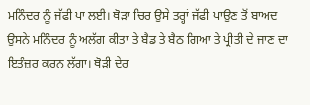ਮਨਿੰਦਰ ਨੂੰ ਜੱਫੀ ਪਾ ਲਈ। ਥੋੜਾ ਚਿਰ ਉਸੇ ਤਰ੍ਹਾਂ ਜੱਫੀ ਪਾਉਣ ਤੋਂ ਬਾਅਦ ਉਸਨੇ ਮਨਿੰਦਰ ਨੂੰ ਅਲੱਗ ਕੀਤਾ ਤੇ ਬੈਡ ਤੇ ਬੈਠ ਗਿਆ ਤੇ ਪ੍ਰੀਤੀ ਦੇ ਜਾਣ ਦਾ ਇਤੰਜ਼ਰ ਕਰਨ ਲੱਗਾ। ਥੋੜੀ ਦੇਰ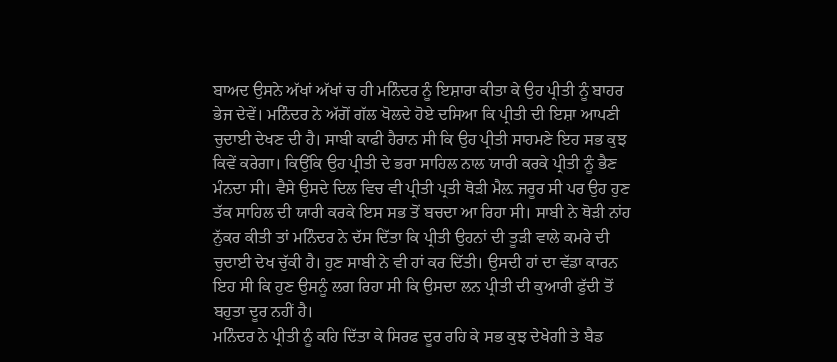ਬਾਅਦ ਉਸਨੇ ਅੱਖਾਂ ਅੱਖਾਂ ਚ ਹੀ ਮਨਿੰਦਰ ਨੂੰ ਇਸ਼ਾਰਾ ਕੀਤਾ ਕੇ ਉਹ ਪ੍ਰੀਤੀ ਨੂੰ ਬਾਹਰ ਭੇਜ ਦੇਵੇਂ। ਮਨਿੰਦਰ ਨੇ ਅੱਗੋਂ ਗੱਲ ਖੋਲਦੇ ਹੋਏ ਦਸਿਆ ਕਿ ਪ੍ਰੀਤੀ ਦੀ ਇਸ਼ਾ ਆਪਣੀ ਚੁਦਾਈ ਦੇਖਣ ਦੀ ਹੈ। ਸਾਬੀ ਕਾਫੀ ਹੈਰਾਨ ਸੀ ਕਿ ਉਹ ਪ੍ਰੀਤੀ ਸਾਹਮਣੇ ਇਹ ਸਭ ਕੁਝ ਕਿਵੇਂ ਕਰੇਗਾ। ਕਿਉਂਕਿ ਉਹ ਪ੍ਰੀਤੀ ਦੇ ਭਰਾ ਸਾਹਿਲ ਨਾਲ ਯਾਰੀ ਕਰਕੇ ਪ੍ਰੀਤੀ ਨੂੰ ਭੈਣ ਮੰਨਦਾ ਸੀ। ਵੈਸੇ ਉਸਦੇ ਦਿਲ ਵਿਚ ਵੀ ਪ੍ਰੀਤੀ ਪ੍ਰਤੀ ਥੋੜੀ ਮੈਲ਼ ਜਰੂਰ ਸੀ ਪਰ ਉਹ ਹੁਣ ਤੱਕ ਸਾਹਿਲ ਦੀ ਯਾਰੀ ਕਰਕੇ ਇਸ ਸਭ ਤੋਂ ਬਚਦਾ ਆ ਰਿਹਾ ਸੀ। ਸਾਬੀ ਨੇ ਥੋੜੀ ਨਾਂਹ ਨੁੱਕਰ ਕੀਤੀ ਤਾਂ ਮਨਿੰਦਰ ਨੇ ਦੱਸ ਦਿੱਤਾ ਕਿ ਪ੍ਰੀਤੀ ਉਹਨਾਂ ਦੀ ਤੂੜੀ ਵਾਲੇ ਕਮਰੇ ਦੀ ਚੁਦਾਈ ਦੇਖ ਚੁੱਕੀ ਹੈ। ਹੁਣ ਸਾਬੀ ਨੇ ਵੀ ਹਾਂ ਕਰ ਦਿੱਤੀ। ਉਸਦੀ ਹਾਂ ਦਾ ਵੱਡਾ ਕਾਰਨ ਇਹ ਸੀ ਕਿ ਹੁਣ ਉਸਨੂੰ ਲਗ ਰਿਹਾ ਸੀ ਕਿ ਉਸਦਾ ਲਨ ਪ੍ਰੀਤੀ ਦੀ ਕੁਆਰੀ ਫੁੱਦੀ ਤੋਂ ਬਹੁਤਾ ਦੂਰ ਨਹੀਂ ਹੈ।
ਮਨਿੰਦਰ ਨੇ ਪ੍ਰੀਤੀ ਨੂੰ ਕਹਿ ਦਿੱਤਾ ਕੇ ਸਿਰਫ ਦੂਰ ਰਹਿ ਕੇ ਸਭ ਕੁਝ ਦੇਖੇਗੀ ਤੇ ਬੈਡ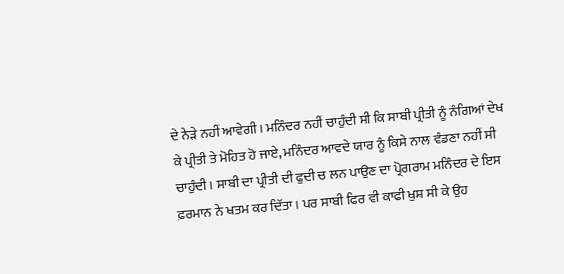ਦੇ ਨੇੜੇ ਨਹੀਂ ਆਵੇਗੀ। ਮਨਿੰਦਰ ਨਹੀਂ ਚਾਹੁੰਦੀ ਸੀ ਕਿ ਸਾਬੀ ਪ੍ਰੀਤੀ ਨੂੰ ਨੰਗਿਆਂ ਦੇਖ ਕੇ ਪ੍ਰੀਤੀ ਤੇ ਮੋਹਿਤ ਹੋ ਜਾਏ, ਮਨਿੰਦਰ ਆਵਦੇ ਯਾਰ ਨੂੰ ਕਿਸੇ ਨਾਲ ਵੰਡਣਾ ਨਹੀਂ ਸੀ ਚਾਹੁੰਦੀ। ਸਾਬੀ ਦਾ ਪ੍ਰੀਤੀ ਦੀ ਫੁਦੀ ਚ ਲਨ ਪਾਉਣ ਦਾ ਪ੍ਰੋਗਰਾਮ ਮਨਿੰਦਰ ਦੇ ਇਸ ਫ਼ਰਮਾਨ ਨੇ ਖਤਮ ਕਰ ਦਿੱਤਾ। ਪਰ ਸਾਬੀ ਫਿਰ ਵੀ ਕਾਫੀ ਖੁਸ਼ ਸੀ ਕੇ ਉਹ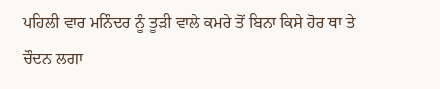ਪਹਿਲੀ ਵਾਰ ਮਨਿੰਦਰ ਨੂੰ ਤੂੜੀ ਵਾਲੇ ਕਮਰੇ ਤੋਂ ਬਿਨਾ ਕਿਸੇ ਹੋਰ ਥਾ ਤੇ ਚੌਦਨ ਲਗਾ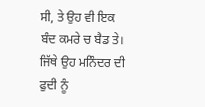ਸੀ, ਤੇ ਉਹ ਵੀ ਇਕ ਬੰਦ ਕਮਰੇ ਚ ਬੈਡ ਤੇ। ਜਿੱਥੇ ਉਹ ਮਨਿੰਦਰ ਦੀ ਫੁਦੀ ਨੂੰ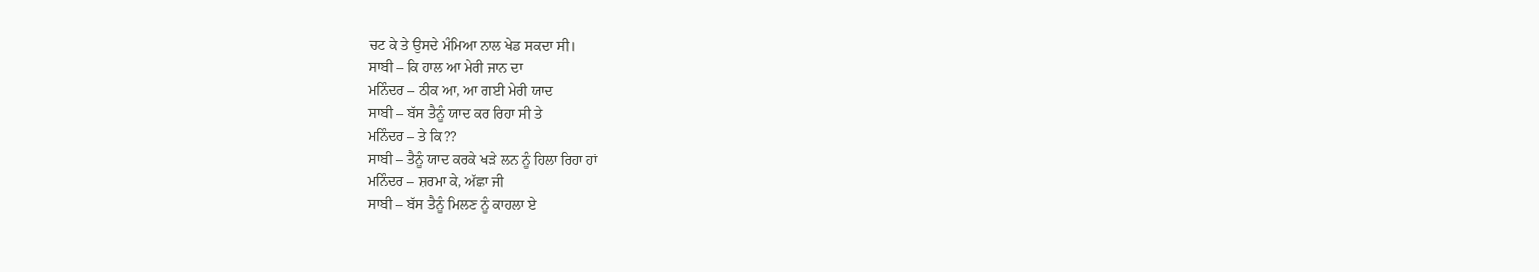ਚਟ ਕੇ ਤੇ ਉਸਦੇ ਮੰਮਿਆ ਨਾਲ ਖੇਡ ਸਕਦਾ ਸੀ।
ਸਾਬੀ – ਕਿ ਹਾਲ ਆ ਮੇਰੀ ਜਾਨ ਦਾ
ਮਨਿੰਦਰ – ਠੀਕ ਆ, ਆ ਗਈ ਮੇਰੀ ਯਾਦ
ਸਾਬੀ – ਬੱਸ ਤੈਨੂੰ ਯਾਦ ਕਰ ਰਿਹਾ ਸੀ ਤੇ
ਮਨਿੰਦਰ – ਤੇ ਕਿ??
ਸਾਬੀ – ਤੈਨੂੰ ਯਾਦ ਕਰਕੇ ਖੜੇ ਲਨ ਨੂੰ ਹਿਲਾ ਰਿਹਾ ਹਾਂ
ਮਨਿੰਦਰ – ਸ਼ਰਮਾ ਕੇ, ਅੱਛਾ ਜੀ
ਸਾਬੀ – ਬੱਸ ਤੈਨੂੰ ਮਿਲਣ ਨੂੰ ਕਾਹਲਾ ਏ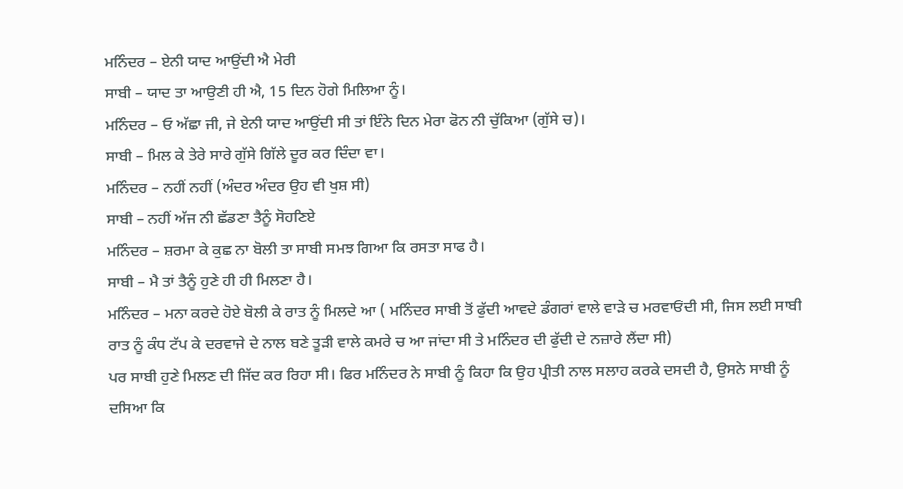ਮਨਿੰਦਰ – ਏਨੀ ਯਾਦ ਆਉਂਦੀ ਐ ਮੇਰੀ
ਸਾਬੀ – ਯਾਦ ਤਾ ਆਉਣੀ ਹੀ ਐ, 15 ਦਿਨ ਹੋਗੇ ਮਿਲਿਆ ਨੂੰ।
ਮਨਿੰਦਰ – ਓ ਅੱਛਾ ਜੀ, ਜੇ ਏਨੀ ਯਾਦ ਆਉਂਦੀ ਸੀ ਤਾਂ ਇੰਨੇ ਦਿਨ ਮੇਰਾ ਫੋਨ ਨੀ ਚੁੱਕਿਆ (ਗੁੱਸੇ ਚ)।
ਸਾਬੀ – ਮਿਲ ਕੇ ਤੇਰੇ ਸਾਰੇ ਗੁੱਸੇ ਗਿੱਲੇ ਦੂਰ ਕਰ ਦਿੰਦਾ ਵਾ।
ਮਨਿੰਦਰ – ਨਹੀਂ ਨਹੀਂ (ਅੰਦਰ ਅੰਦਰ ਉਹ ਵੀ ਖੁਸ਼ ਸੀ)
ਸਾਬੀ – ਨਹੀਂ ਅੱਜ ਨੀ ਛੱਡਣਾ ਤੈਨੂੰ ਸੋਹਣਿਏ
ਮਨਿੰਦਰ – ਸ਼ਰਮਾ ਕੇ ਕੁਛ ਨਾ ਬੋਲੀ ਤਾ ਸਾਬੀ ਸਮਝ ਗਿਆ ਕਿ ਰਸਤਾ ਸਾਫ ਹੈ।
ਸਾਬੀ – ਮੈ ਤਾਂ ਤੈਨੂੰ ਹੁਣੇ ਹੀ ਹੀ ਮਿਲਣਾ ਹੈ।
ਮਨਿੰਦਰ – ਮਨਾ ਕਰਦੇ ਹੋਏ ਬੋਲੀ ਕੇ ਰਾਤ ਨੂੰ ਮਿਲਦੇ ਆ ( ਮਨਿੰਦਰ ਸਾਬੀ ਤੋਂ ਫੁੱਦੀ ਆਵਦੇ ਡੰਗਰਾਂ ਵਾਲੇ ਵਾੜੇ ਚ ਮਰਵਾਓਂਦੀ ਸੀ, ਜਿਸ ਲਈ ਸਾਬੀ ਰਾਤ ਨੂੰ ਕੰਧ ਟੱਪ ਕੇ ਦਰਵਾਜੇ ਦੇ ਨਾਲ ਬਣੇ ਤੂੜੀ ਵਾਲੇ ਕਮਰੇ ਚ ਆ ਜਾਂਦਾ ਸੀ ਤੇ ਮਨਿੰਦਰ ਦੀ ਫੁੱਦੀ ਦੇ ਨਜ਼ਾਰੇ ਲੈਂਦਾ ਸੀ)
ਪਰ ਸਾਬੀ ਹੁਣੇ ਮਿਲਣ ਦੀ ਜਿੱਦ ਕਰ ਰਿਹਾ ਸੀ। ਫਿਰ ਮਨਿੰਦਰ ਨੇ ਸਾਬੀ ਨੂੰ ਕਿਹਾ ਕਿ ਉਹ ਪ੍ਰੀਤੀ ਨਾਲ ਸਲਾਹ ਕਰਕੇ ਦਸਦੀ ਹੈ, ਉਸਨੇ ਸਾਬੀ ਨੂੰ ਦਸਿਆ ਕਿ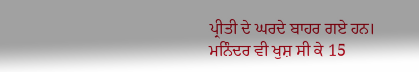ਪ੍ਰੀਤੀ ਦੇ ਘਰਦੇ ਬਾਹਰ ਗਏ ਹਨ।
ਮਨਿੰਦਰ ਵੀ ਖੁਸ਼ ਸੀ ਕੇ 15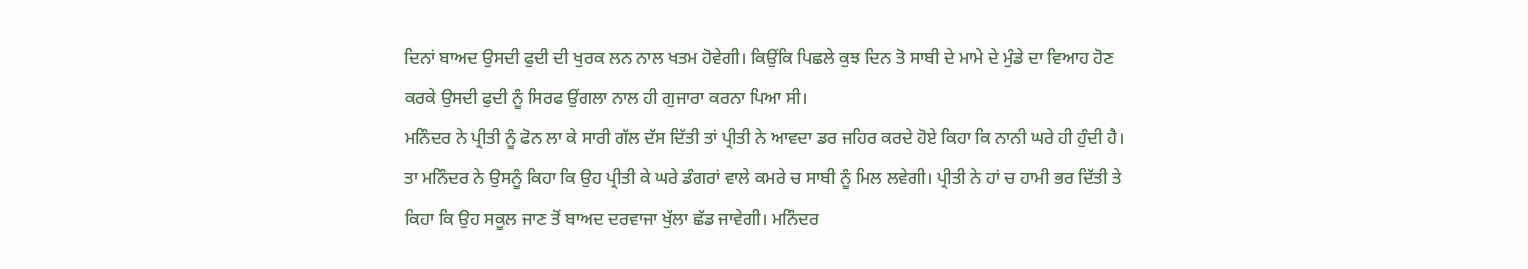ਦਿਨਾਂ ਬਾਅਦ ਉਸਦੀ ਫੁਦੀ ਦੀ ਖੁਰਕ ਲਨ ਨਾਲ ਖਤਮ ਹੋਵੇਗੀ। ਕਿਉਂਕਿ ਪਿਛਲੇ ਕੁਝ ਦਿਨ ਤੋ ਸਾਬੀ ਦੇ ਮਾਮੇ ਦੇ ਮੁੰਡੇ ਦਾ ਵਿਆਹ ਹੋਣ ਕਰਕੇ ਉਸਦੀ ਫੁਦੀ ਨੂੰ ਸਿਰਫ ਉਂਗਲਾ ਨਾਲ ਹੀ ਗੁਜਾਰਾ ਕਰਨਾ ਪਿਆ ਸੀ।
ਮਨਿੰਦਰ ਨੇ ਪ੍ਰੀਤੀ ਨੂੰ ਫੋਨ ਲਾ ਕੇ ਸਾਰੀ ਗੱਲ ਦੱਸ ਦਿੱਤੀ ਤਾਂ ਪ੍ਰੀਤੀ ਨੇ ਆਵਦਾ ਡਰ ਜਹਿਰ ਕਰਦੇ ਹੋਏ ਕਿਹਾ ਕਿ ਨਾਨੀ ਘਰੇ ਹੀ ਹੁੰਦੀ ਹੈ। ਤਾ ਮਨਿੰਦਰ ਨੇ ਉਸਨੂੰ ਕਿਹਾ ਕਿ ਉਹ ਪ੍ਰੀਤੀ ਕੇ ਘਰੇ ਡੰਗਰਾਂ ਵਾਲੇ ਕਮਰੇ ਚ ਸਾਬੀ ਨੂੰ ਮਿਲ ਲਵੇਗੀ। ਪ੍ਰੀਤੀ ਨੇ ਹਾਂ ਚ ਹਾਮੀ ਭਰ ਦਿੱਤੀ ਤੇ ਕਿਹਾ ਕਿ ਉਹ ਸਕੂਲ ਜਾਣ ਤੋਂ ਬਾਅਦ ਦਰਵਾਜਾ ਖੁੱਲਾ ਛੱਡ ਜਾਵੇਗੀ। ਮਨਿੰਦਰ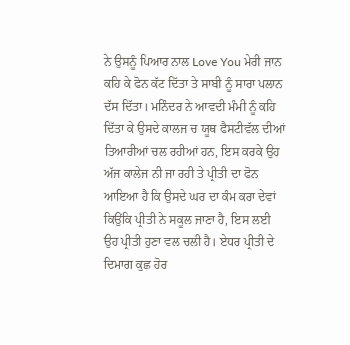ਨੇ ਉਸਨੂੰ ਪਿਆਰ ਨਾਲ Love You ਮੇਰੀ ਜਾਨ ਕਹਿ ਕੇ ਫੋਨ ਕੱਟ ਦਿੱਤਾ ਤੇ ਸਾਬੀ ਨੂੰ ਸਾਰਾ ਪਲਾਨ ਦੱਸ ਦਿੱਤਾ। ਮਨਿੰਦਰ ਨੇ ਆਵਦੀ ਮੰਮੀ ਨੂੰ ਕਹਿ ਦਿੱਤਾ ਕੇ ਉਸਦੇ ਕਾਲਜ ਚ ਯੂਥ ਫੈਸਟੀਵੱਲ ਦੀਆਂ ਤਿਆਰੀਆਂ ਚਲ ਰਹੀਆਂ ਹਨ, ਇਸ ਕਰਕੇ ਉਹ ਅੱਜ ਕਾਲੇਜ ਨੀ ਜਾ ਰਹੀ ਤੇ ਪ੍ਰੀਤੀ ਦਾ ਫੋਨ ਆਇਆ ਹੈ ਕਿ ਉਸਦੇ ਘਰ ਦਾ ਕੰਮ ਕਰਾ ਦੇਵਾਂ ਕਿਉਂਕਿ ਪ੍ਰੀਤੀ ਨੇ ਸਕੂਲ ਜਾਣਾ ਹੈ, ਇਸ ਲਈ ਉਹ ਪ੍ਰੀਤੀ ਹੁਣਾ ਵਲ ਚਲੀ ਹੈ। ਏਧਰ ਪ੍ਰੀਤੀ ਦੇ ਦਿਮਾਗ ਕੁਛ ਹੋਰ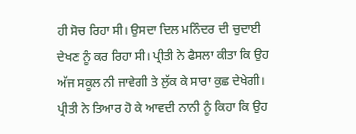ਹੀ ਸੋਚ ਰਿਹਾ ਸੀ। ਉਸਦਾ ਦਿਲ ਮਨਿੰਦਰ ਦੀ ਚੁਦਾਈ ਦੇਖਣ ਨੂੰ ਕਰ ਰਿਹਾ ਸੀ। ਪ੍ਰੀਤੀ ਨੇ ਫੈਸਲਾ ਕੀਤਾ ਕਿ ਉਹ ਅੱਜ ਸਕੂਲ ਨੀ ਜਾਵੇਗੀ ਤੇ ਲੁੱਕ ਕੇ ਸਾਰਾ ਕੁਛ ਦੇਖੇਗੀ। ਪ੍ਰੀਤੀ ਨੇ ਤਿਆਰ ਹੋ ਕੇ ਆਵਦੀ ਨਾਨੀ ਨੂੰ ਕਿਹਾ ਕਿ ਉਹ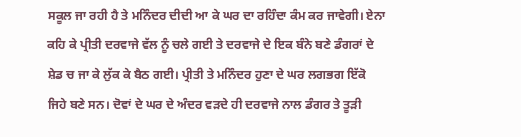ਸਕੂਲ ਜਾ ਰਹੀ ਹੈ ਤੇ ਮਨਿੰਦਰ ਦੀਦੀ ਆ ਕੇ ਘਰ ਦਾ ਰਹਿੰਦਾ ਕੰਮ ਕਰ ਜਾਵੇਗੀ। ਏਨਾ ਕਹਿ ਕੇ ਪ੍ਰੀਤੀ ਦਰਵਾਜੇ ਵੱਲ ਨੂੰ ਚਲੇ ਗਈ ਤੇ ਦਰਵਾਜੇ ਦੇ ਇਕ ਬੰਨੇ ਬਣੇ ਡੰਗਰਾਂ ਦੇ ਸ਼ੇਡ ਚ ਜਾ ਕੇ ਲੁੱਕ ਕੇ ਬੈਠ ਗਈ। ਪ੍ਰੀਤੀ ਤੇ ਮਨਿੰਦਰ ਹੁਣਾ ਦੇ ਘਰ ਲਗਭਗ ਇੱਕੋ ਜਿਹੇ ਬਣੇ ਸਨ। ਦੋਵਾਂ ਦੇ ਘਰ ਦੇ ਅੰਦਰ ਵੜਦੇ ਹੀ ਦਰਵਾਜੇ ਨਾਲ ਡੰਗਰ ਤੇ ਤੂੜੀ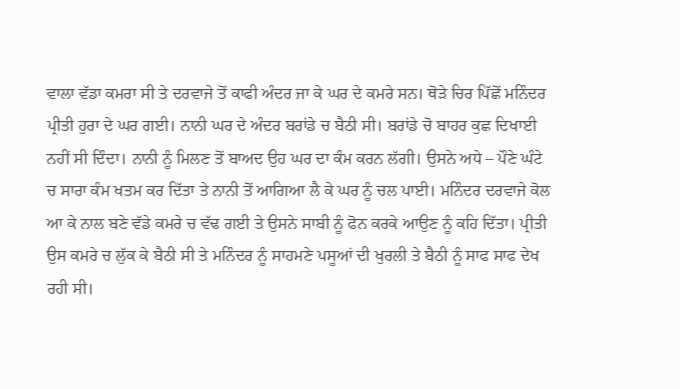ਵਾਲਾ ਵੱਡਾ ਕਮਰਾ ਸੀ ਤੇ ਦਰਵਾਜੇ ਤੋਂ ਕਾਫੀ ਅੰਦਰ ਜਾ ਕੇ ਘਰ ਦੇ ਕਮਰੇ ਸਨ। ਥੋੜੇ ਚਿਰ ਪਿੱਛੋਂ ਮਨਿੰਦਰ ਪ੍ਰੀਤੀ ਹੁਰਾ ਦੇ ਘਰ ਗਈ। ਨਾਨੀ ਘਰ ਦੇ ਅੰਦਰ ਬਰਾਂਡੇ ਚ ਬੈਠੀ ਸੀ। ਬਰਾਂਡੇ ਚੋ ਬਾਹਰ ਕੁਛ ਦਿਖਾਈ ਨਹੀਂ ਸੀ ਦਿੰਦਾ। ਨਾਨੀ ਨੂੰ ਮਿਲਣ ਤੋਂ ਬਾਅਦ ਉਹ ਘਰ ਦਾ ਕੰਮ ਕਰਨ ਲੱਗੀ। ਉਸਨੇ ਅਧੇ – ਪੌਣੇ ਘੰਟੇ ਚ ਸਾਰਾ ਕੰਮ ਖਤਮ ਕਰ ਦਿੱਤਾ ਤੇ ਨਾਨੀ ਤੋਂ ਆਗਿਆ ਲੈ ਕੇ ਘਰ ਨੂੰ ਚਲ ਪਾਈ। ਮਨਿੰਦਰ ਦਰਵਾਜੇ ਕੋਲ ਆ ਕੇ ਨਾਲ ਬਣੇ ਵੱਡੇ ਕਮਰੇ ਚ ਵੱਢ ਗਈ ਤੇ ਉਸਨੇ ਸਾਬੀ ਨੂੰ ਫੋਨ ਕਰਕੇ ਆਉਣ ਨੂੰ ਕਹਿ ਦਿੱਤਾ। ਪ੍ਰੀਤੀ ਉਸ ਕਮਰੇ ਚ ਲੁੱਕ ਕੇ ਬੈਠੀ ਸੀ ਤੇ ਮਨਿੰਦਰ ਨੂੰ ਸਾਹਮਣੇ ਪਸੂਆਂ ਦੀ ਖੁਰਲੀ ਤੇ ਬੈਠੀ ਨੂੰ ਸਾਫ ਸਾਫ ਦੇਖ ਰਹੀ ਸੀ।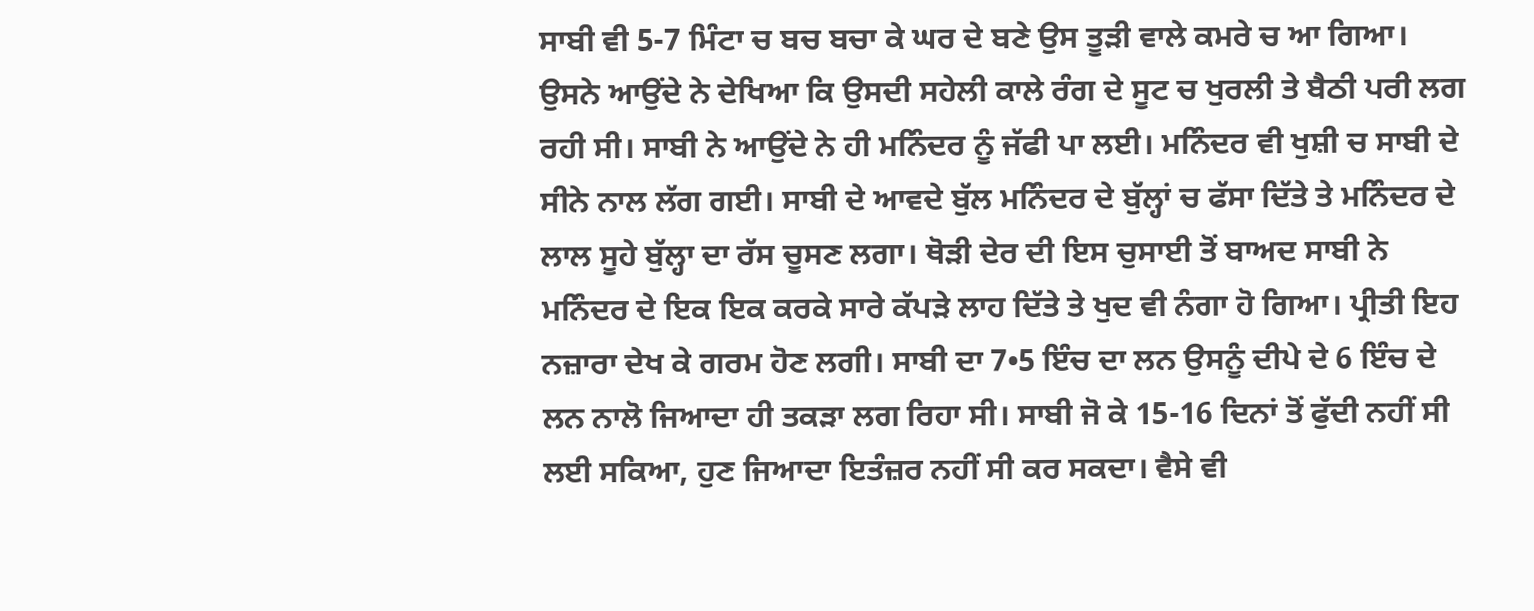ਸਾਬੀ ਵੀ 5-7 ਮਿੰਟਾ ਚ ਬਚ ਬਚਾ ਕੇ ਘਰ ਦੇ ਬਣੇ ਉਸ ਤੂੜੀ ਵਾਲੇ ਕਮਰੇ ਚ ਆ ਗਿਆ। ਉਸਨੇ ਆਉਂਦੇ ਨੇ ਦੇਖਿਆ ਕਿ ਉਸਦੀ ਸਹੇਲੀ ਕਾਲੇ ਰੰਗ ਦੇ ਸੂਟ ਚ ਖੁਰਲੀ ਤੇ ਬੈਠੀ ਪਰੀ ਲਗ ਰਹੀ ਸੀ। ਸਾਬੀ ਨੇ ਆਉਂਦੇ ਨੇ ਹੀ ਮਨਿੰਦਰ ਨੂੰ ਜੱਫੀ ਪਾ ਲਈ। ਮਨਿੰਦਰ ਵੀ ਖੁਸ਼ੀ ਚ ਸਾਬੀ ਦੇ ਸੀਨੇ ਨਾਲ ਲੱਗ ਗਈ। ਸਾਬੀ ਦੇ ਆਵਦੇ ਬੁੱਲ ਮਨਿੰਦਰ ਦੇ ਬੁੱਲ੍ਹਾਂ ਚ ਫੱਸਾ ਦਿੱਤੇ ਤੇ ਮਨਿੰਦਰ ਦੇ ਲਾਲ ਸੂਹੇ ਬੁੱਲ੍ਹਾ ਦਾ ਰੱਸ ਚੂਸਣ ਲਗਾ। ਥੋੜੀ ਦੇਰ ਦੀ ਇਸ ਚੁਸਾਈ ਤੋਂ ਬਾਅਦ ਸਾਬੀ ਨੇ ਮਨਿੰਦਰ ਦੇ ਇਕ ਇਕ ਕਰਕੇ ਸਾਰੇ ਕੱਪੜੇ ਲਾਹ ਦਿੱਤੇ ਤੇ ਖੁਦ ਵੀ ਨੰਗਾ ਹੋ ਗਿਆ। ਪ੍ਰੀਤੀ ਇਹ ਨਜ਼ਾਰਾ ਦੇਖ ਕੇ ਗਰਮ ਹੋਣ ਲਗੀ। ਸਾਬੀ ਦਾ 7•5 ਇੰਚ ਦਾ ਲਨ ਉਸਨੂੰ ਦੀਪੇ ਦੇ 6 ਇੰਚ ਦੇ ਲਨ ਨਾਲੋ ਜਿਆਦਾ ਹੀ ਤਕੜਾ ਲਗ ਰਿਹਾ ਸੀ। ਸਾਬੀ ਜੋ ਕੇ 15-16 ਦਿਨਾਂ ਤੋਂ ਫੁੱਦੀ ਨਹੀਂ ਸੀ ਲਈ ਸਕਿਆ, ਹੁਣ ਜਿਆਦਾ ਇਤੰਜ਼ਰ ਨਹੀਂ ਸੀ ਕਰ ਸਕਦਾ। ਵੈਸੇ ਵੀ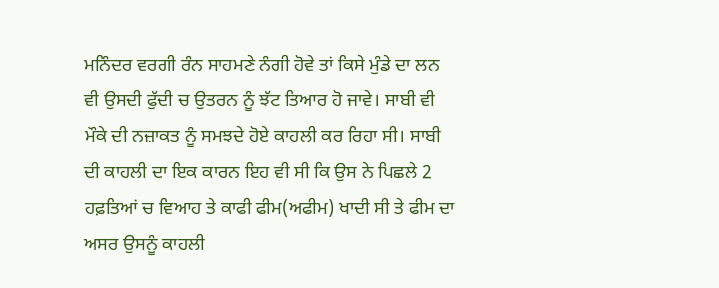ਮਨਿੰਦਰ ਵਰਗੀ ਰੰਨ ਸਾਹਮਣੇ ਨੰਗੀ ਹੋਵੇ ਤਾਂ ਕਿਸੇ ਮੁੰਡੇ ਦਾ ਲਨ ਵੀ ਉਸਦੀ ਫੁੱਦੀ ਚ ਉਤਰਨ ਨੂੰ ਝੱਟ ਤਿਆਰ ਹੋ ਜਾਵੇ। ਸਾਬੀ ਵੀ ਮੌਕੇ ਦੀ ਨਜ਼ਾਕਤ ਨੂੰ ਸਮਝਦੇ ਹੋਏ ਕਾਹਲੀ ਕਰ ਰਿਹਾ ਸੀ। ਸਾਬੀ ਦੀ ਕਾਹਲੀ ਦਾ ਇਕ ਕਾਰਨ ਇਹ ਵੀ ਸੀ ਕਿ ਉਸ ਨੇ ਪਿਛਲੇ 2 ਹਫ਼ਤਿਆਂ ਚ ਵਿਆਹ ਤੇ ਕਾਫੀ ਫੀਮ(ਅਫੀਮ) ਖਾਦੀ ਸੀ ਤੇ ਫੀਮ ਦਾ ਅਸਰ ਉਸਨੂੰ ਕਾਹਲੀ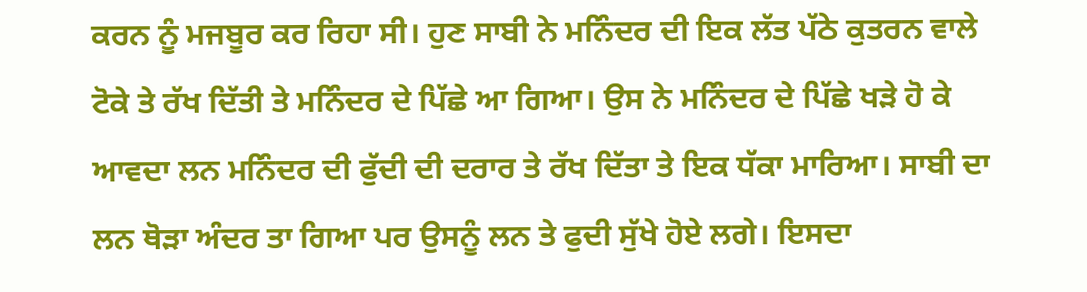ਕਰਨ ਨੂੰ ਮਜਬੂਰ ਕਰ ਰਿਹਾ ਸੀ। ਹੁਣ ਸਾਬੀ ਨੇ ਮਨਿੰਦਰ ਦੀ ਇਕ ਲੱਤ ਪੱਠੇ ਕੁਤਰਨ ਵਾਲੇ ਟੋਕੇ ਤੇ ਰੱਖ ਦਿੱਤੀ ਤੇ ਮਨਿੰਦਰ ਦੇ ਪਿੱਛੇ ਆ ਗਿਆ। ਉਸ ਨੇ ਮਨਿੰਦਰ ਦੇ ਪਿੱਛੇ ਖੜੇ ਹੋ ਕੇ ਆਵਦਾ ਲਨ ਮਨਿੰਦਰ ਦੀ ਫੁੱਦੀ ਦੀ ਦਰਾਰ ਤੇ ਰੱਖ ਦਿੱਤਾ ਤੇ ਇਕ ਧੱਕਾ ਮਾਰਿਆ। ਸਾਬੀ ਦਾ ਲਨ ਥੋੜਾ ਅੰਦਰ ਤਾ ਗਿਆ ਪਰ ਉਸਨੂੰ ਲਨ ਤੇ ਫੁਦੀ ਸੁੱਖੇ ਹੋਏ ਲਗੇ। ਇਸਦਾ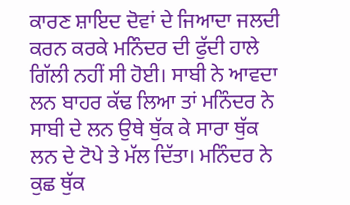ਕਾਰਣ ਸ਼ਾਇਦ ਦੋਵਾਂ ਦੇ ਜਿਆਦਾ ਜਲਦੀ ਕਰਨ ਕਰਕੇ ਮਨਿੰਦਰ ਦੀ ਫੁੱਦੀ ਹਾਲੇ ਗਿੱਲੀ ਨਹੀਂ ਸੀ ਹੋਈ। ਸਾਬੀ ਨੇ ਆਵਦਾ ਲਨ ਬਾਹਰ ਕੱਢ ਲਿਆ ਤਾਂ ਮਨਿੰਦਰ ਨੇ ਸਾਬੀ ਦੇ ਲਨ ਉਥੇ ਥੁੱਕ ਕੇ ਸਾਰਾ ਥੁੱਕ ਲਨ ਦੇ ਟੋਪੇ ਤੇ ਮੱਲ ਦਿੱਤਾ। ਮਨਿੰਦਰ ਨੇ ਕੁਛ ਥੁੱਕ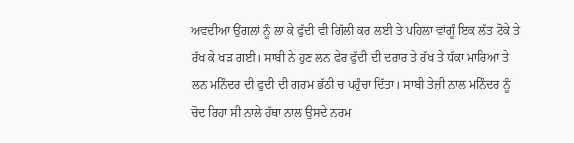ਅਵਦੀਆ ਉਂਗਲਾਂ ਨੂੰ ਲਾ ਕੇ ਫੁੱਦੀ ਵੀ ਗਿੱਲੀ ਕਰ ਲਈ ਤੇ ਪਹਿਲਾ ਵਾਂਗੂੰ ਇਕ ਲੱਤ ਟੋਕੇ ਤੇ ਰੱਖ ਕੇ ਖੜ ਗਈ। ਸਾਬੀ ਨੇ ਹੁਣ ਲਨ ਫੇਰ ਫੁੱਦੀ ਦੀ ਦਰਾਰ ਤੇ ਰੱਖ ਤੇ ਧੱਕਾ ਮਾਰਿਆ ਤੇ ਲਨ ਮਨਿੰਦਰ ਦੀ ਫੁਦੀ ਦੀ ਗਰਮ ਭੱਠੀ ਚ ਪਹੁੰਚਾ ਦਿੱਤਾ। ਸਾਬੀ ਤੇਜ਼ੀ ਨਾਲ ਮਨਿੰਦਰ ਨੂੰ ਚੋਦ ਰਿਹਾ ਸੀ ਨਾਲੇ ਹੱਥਾ ਨਾਲ ਉਸਦੇ ਨਰਮ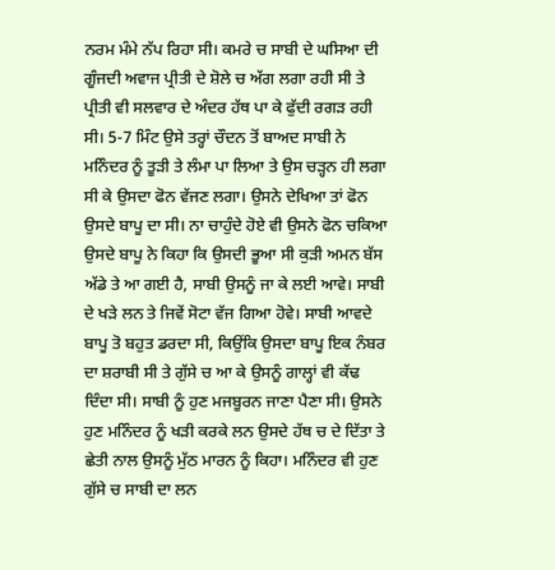ਨਰਮ ਮੰਮੇ ਨੱਪ ਰਿਹਾ ਸੀ। ਕਮਰੇ ਚ ਸਾਬੀ ਦੇ ਘਸਿਆ ਦੀ ਗੂੰਜਦੀ ਅਵਾਜ ਪ੍ਰੀਤੀ ਦੇ ਸ਼ੋਲੇ ਚ ਅੱਗ ਲਗਾ ਰਹੀ ਸੀ ਤੇ ਪ੍ਰੀਤੀ ਵੀ ਸਲਵਾਰ ਦੇ ਅੰਦਰ ਹੱਥ ਪਾ ਕੇ ਫੁੱਦੀ ਰਗੜ ਰਹੀ ਸੀ। 5-7 ਮਿੰਟ ਉਸੇ ਤਰ੍ਹਾਂ ਚੌਦਨ ਤੋਂ ਬਾਅਦ ਸਾਬੀ ਨੇ ਮਨਿੰਦਰ ਨੂੰ ਤੂੜੀ ਤੇ ਲੰਮਾ ਪਾ ਲਿਆ ਤੇ ਉਸ ਚੜ੍ਹਨ ਹੀ ਲਗਾ ਸੀ ਕੇ ਉਸਦਾ ਫੋਨ ਵੱਜਣ ਲਗਾ। ਉਸਨੇ ਦੇਖਿਆ ਤਾਂ ਫੋਨ ਉਸਦੇ ਬਾਪੂ ਦਾ ਸੀ। ਨਾ ਚਾਹੁੰਦੇ ਹੋਏ ਵੀ ਉਸਨੇ ਫੋਨ ਚਕਿਆ ਉਸਦੇ ਬਾਪੂ ਨੇ ਕਿਹਾ ਕਿ ਉਸਦੀ ਭੂਆ ਸੀ ਕੁੜੀ ਅਮਨ ਬੱਸ ਅੱਡੇ ਤੇ ਆ ਗਈ ਹੈ, ਸਾਬੀ ਉਸਨੂੰ ਜਾ ਕੇ ਲਈ ਆਵੇ। ਸਾਬੀ ਦੇ ਖੜੇ ਲਨ ਤੇ ਜਿਵੇਂ ਸੋਟਾ ਵੱਜ ਗਿਆ ਹੋਵੇ। ਸਾਬੀ ਆਵਦੇ ਬਾਪੂ ਤੋ ਬਹੁਤ ਡਰਦਾ ਸੀ, ਕਿਉਂਕਿ ਉਸਦਾ ਬਾਪੂ ਇਕ ਨੰਬਰ ਦਾ ਸ਼ਰਾਬੀ ਸੀ ਤੇ ਗੁੱਸੇ ਚ ਆ ਕੇ ਉਸਨੂੰ ਗਾਲ੍ਹਾਂ ਵੀ ਕੱਢ ਦਿੰਦਾ ਸੀ। ਸਾਬੀ ਨੂੰ ਹੁਣ ਮਜਬੂਰਨ ਜਾਣਾ ਪੈਣਾ ਸੀ। ਉਸਨੇ ਹੁਣ ਮਨਿੰਦਰ ਨੂੰ ਖੜੀ ਕਰਕੇ ਲਨ ਉਸਦੇ ਹੱਥ ਚ ਦੇ ਦਿੱਤਾ ਤੇ ਛੇਤੀ ਨਾਲ ਉਸਨੂੰ ਮੁੱਠ ਮਾਰਨ ਨੂੰ ਕਿਹਾ। ਮਨਿੰਦਰ ਵੀ ਹੁਣ ਗੁੱਸੇ ਚ ਸਾਬੀ ਦਾ ਲਨ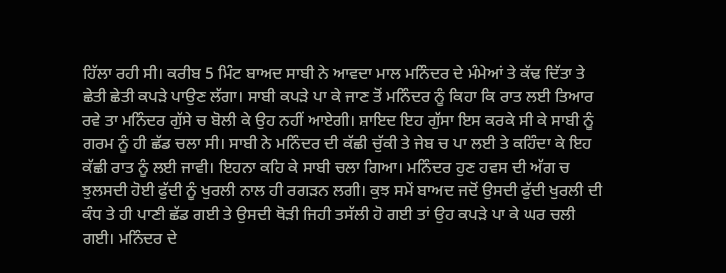ਹਿੱਲਾ ਰਹੀ ਸੀ। ਕਰੀਬ 5 ਮਿੰਟ ਬਾਅਦ ਸਾਬੀ ਨੇ ਆਵਦਾ ਮਾਲ ਮਨਿੰਦਰ ਦੇ ਮੰਮੇਆਂ ਤੇ ਕੱਢ ਦਿੱਤਾ ਤੇ ਛੇਤੀ ਛੇਤੀ ਕਪੜੇ ਪਾਉਣ ਲੱਗਾ। ਸਾਬੀ ਕਪੜੇ ਪਾ ਕੇ ਜਾਣ ਤੋਂ ਮਨਿੰਦਰ ਨੂੰ ਕਿਹਾ ਕਿ ਰਾਤ ਲਈ ਤਿਆਰ ਰਵੇ ਤਾ ਮਨਿੰਦਰ ਗੁੱਸੇ ਚ ਬੋਲੀ ਕੇ ਉਹ ਨਹੀਂ ਆਏਗੀ। ਸ਼ਾਇਦ ਇਹ ਗੁੱਸਾ ਇਸ ਕਰਕੇ ਸੀ ਕੇ ਸਾਬੀ ਨੂੰ ਗਰਮ ਨੂੰ ਹੀ ਛੱਡ ਚਲਾ ਸੀ। ਸਾਬੀ ਨੇ ਮਨਿੰਦਰ ਦੀ ਕੱਛੀ ਚੁੱਕੀ ਤੇ ਜੇਬ ਚ ਪਾ ਲਈ ਤੇ ਕਹਿੰਦਾ ਕੇ ਇਹ ਕੱਛੀ ਰਾਤ ਨੂੰ ਲਈ ਜਾਵੀ। ਇਹਨਾ ਕਹਿ ਕੇ ਸਾਬੀ ਚਲਾ ਗਿਆ। ਮਨਿੰਦਰ ਹੁਣ ਹਵਸ ਦੀ ਅੱਗ ਚ ਝੁਲਸਦੀ ਹੋਈ ਫੁੱਦੀ ਨੂੰ ਖੁਰਲੀ ਨਾਲ ਹੀ ਰਗੜਨ ਲਗੀ। ਕੁਝ ਸਮੇਂ ਬਾਅਦ ਜਦੋਂ ਉਸਦੀ ਫੁੱਦੀ ਖੁਰਲੀ ਦੀ ਕੰਧ ਤੇ ਹੀ ਪਾਣੀ ਛੱਡ ਗਈ ਤੇ ਉਸਦੀ ਥੋੜੀ ਜਿਹੀ ਤਸੱਲੀ ਹੋ ਗਈ ਤਾਂ ਉਹ ਕਪੜੇ ਪਾ ਕੇ ਘਰ ਚਲੀ ਗਈ। ਮਨਿੰਦਰ ਦੇ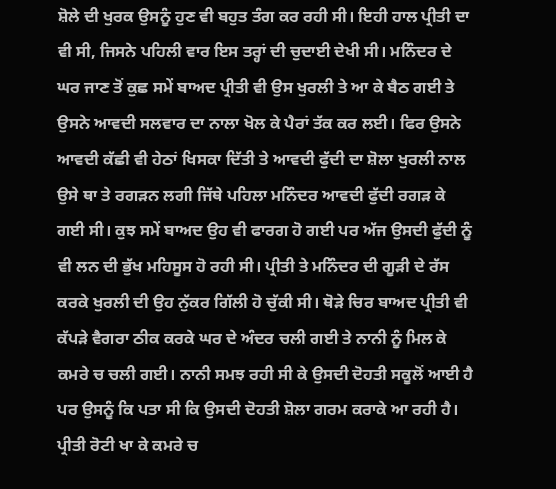ਸ਼ੋਲੇ ਦੀ ਖੁਰਕ ਉਸਨੂੰ ਹੁਣ ਵੀ ਬਹੁਤ ਤੰਗ ਕਰ ਰਹੀ ਸੀ। ਇਹੀ ਹਾਲ ਪ੍ਰੀਤੀ ਦਾ ਵੀ ਸੀ, ਜਿਸਨੇ ਪਹਿਲੀ ਵਾਰ ਇਸ ਤਰ੍ਹਾਂ ਦੀ ਚੁਦਾਈ ਦੇਖੀ ਸੀ। ਮਨਿੰਦਰ ਦੇ ਘਰ ਜਾਣ ਤੋਂ ਕੁਛ ਸਮੇਂ ਬਾਅਦ ਪ੍ਰੀਤੀ ਵੀ ਉਸ ਖੁਰਲੀ ਤੇ ਆ ਕੇ ਬੈਠ ਗਈ ਤੇ ਉਸਨੇ ਆਵਦੀ ਸਲਵਾਰ ਦਾ ਨਾਲਾ ਖੋਲ ਕੇ ਪੈਰਾਂ ਤੱਕ ਕਰ ਲਈ। ਫਿਰ ਉਸਨੇ ਆਵਦੀ ਕੱਛੀ ਵੀ ਹੇਠਾਂ ਖਿਸਕਾ ਦਿੱਤੀ ਤੇ ਆਵਦੀ ਫੁੱਦੀ ਦਾ ਸ਼ੋਲਾ ਖੁਰਲੀ ਨਾਲ ਉਸੇ ਥਾ ਤੇ ਰਗੜਨ ਲਗੀ ਜਿੱਥੇ ਪਹਿਲਾ ਮਨਿੰਦਰ ਆਵਦੀ ਫੁੱਦੀ ਰਗੜ ਕੇ ਗਈ ਸੀ। ਕੁਝ ਸਮੇਂ ਬਾਅਦ ਉਹ ਵੀ ਫਾਰਗ ਹੋ ਗਈ ਪਰ ਅੱਜ ਉਸਦੀ ਫੁੱਦੀ ਨੂੰ ਵੀ ਲਨ ਦੀ ਭੁੱਖ ਮਹਿਸੂਸ ਹੋ ਰਹੀ ਸੀ। ਪ੍ਰੀਤੀ ਤੇ ਮਨਿੰਦਰ ਦੀ ਗੂੜੀ ਦੇ ਰੱਸ ਕਰਕੇ ਖੁਰਲੀ ਦੀ ਉਹ ਨੁੱਕਰ ਗਿੱਲੀ ਹੋ ਚੁੱਕੀ ਸੀ। ਥੋੜੇ ਚਿਰ ਬਾਅਦ ਪ੍ਰੀਤੀ ਵੀ ਕੱਪੜੇ ਵੈਗਰਾ ਠੀਕ ਕਰਕੇ ਘਰ ਦੇ ਅੰਦਰ ਚਲੀ ਗਈ ਤੇ ਨਾਨੀ ਨੂੰ ਮਿਲ ਕੇ ਕਮਰੇ ਚ ਚਲੀ ਗਈ। ਨਾਨੀ ਸਮਝ ਰਹੀ ਸੀ ਕੇ ਉਸਦੀ ਦੋਹਤੀ ਸਕੂਲੋਂ ਆਈ ਹੈ ਪਰ ਉਸਨੂੰ ਕਿ ਪਤਾ ਸੀ ਕਿ ਉਸਦੀ ਦੋਹਤੀ ਸ਼ੋਲਾ ਗਰਮ ਕਰਾਕੇ ਆ ਰਹੀ ਹੈ। ਪ੍ਰੀਤੀ ਰੋਟੀ ਖਾ ਕੇ ਕਮਰੇ ਚ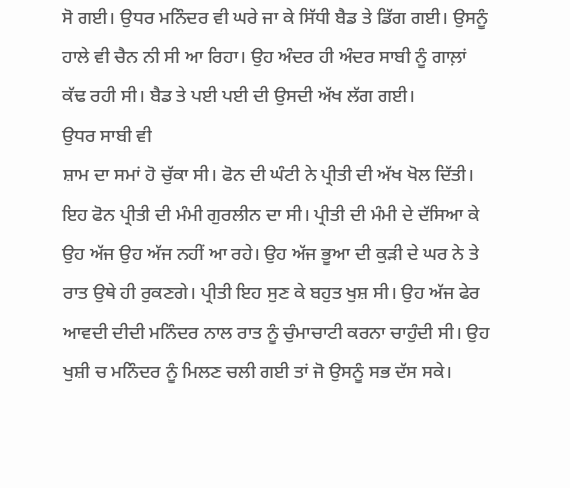ਸੋ ਗਈ। ਉਧਰ ਮਨਿੰਦਰ ਵੀ ਘਰੇ ਜਾ ਕੇ ਸਿੱਧੀ ਬੈਡ ਤੇ ਡਿੱਗ ਗਈ। ਉਸਨੂੰ ਹਾਲੇ ਵੀ ਚੈਨ ਨੀ ਸੀ ਆ ਰਿਹਾ। ਉਹ ਅੰਦਰ ਹੀ ਅੰਦਰ ਸਾਬੀ ਨੂੰ ਗਾਲ਼ਾਂ ਕੱਢ ਰਹੀ ਸੀ। ਬੈਡ ਤੇ ਪਈ ਪਈ ਦੀ ਉਸਦੀ ਅੱਖ ਲੱਗ ਗਈ।
ਉਧਰ ਸਾਬੀ ਵੀ
ਸ਼ਾਮ ਦਾ ਸਮਾਂ ਹੋ ਚੁੱਕਾ ਸੀ। ਫੋਨ ਦੀ ਘੰਟੀ ਨੇ ਪ੍ਰੀਤੀ ਦੀ ਅੱਖ ਖੋਲ ਦਿੱਤੀ। ਇਹ ਫੋਨ ਪ੍ਰੀਤੀ ਦੀ ਮੰਮੀ ਗੁਰਲੀਨ ਦਾ ਸੀ। ਪ੍ਰੀਤੀ ਦੀ ਮੰਮੀ ਦੇ ਦੱਸਿਆ ਕੇ ਉਹ ਅੱਜ ਉਹ ਅੱਜ ਨਹੀਂ ਆ ਰਹੇ। ਉਹ ਅੱਜ ਭੂਆ ਦੀ ਕੁੜੀ ਦੇ ਘਰ ਨੇ ਤੇ ਰਾਤ ਉਥੇ ਹੀ ਰੁਕਣਗੇ। ਪ੍ਰੀਤੀ ਇਹ ਸੁਣ ਕੇ ਬਹੁਤ ਖੁਸ਼ ਸੀ। ਉਹ ਅੱਜ ਫੇਰ ਆਵਦੀ ਦੀਦੀ ਮਨਿੰਦਰ ਨਾਲ ਰਾਤ ਨੂੰ ਚੁੰਮਾਚਾਟੀ ਕਰਨਾ ਚਾਹੁੰਦੀ ਸੀ। ਉਹ ਖੁਸ਼ੀ ਚ ਮਨਿੰਦਰ ਨੂੰ ਮਿਲਣ ਚਲੀ ਗਈ ਤਾਂ ਜੋ ਉਸਨੂੰ ਸਭ ਦੱਸ ਸਕੇ।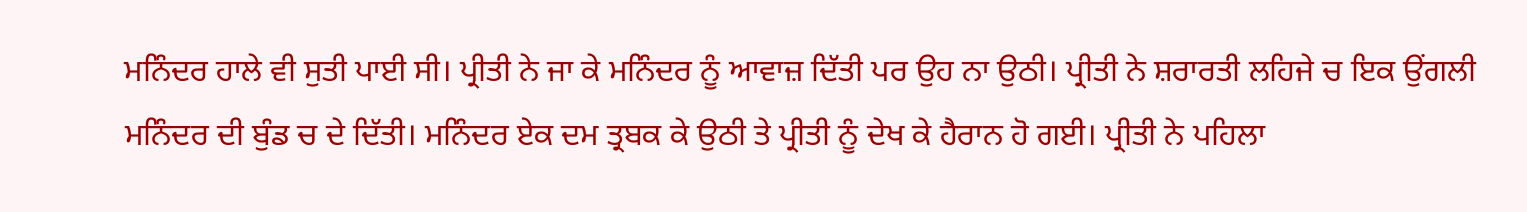ਮਨਿੰਦਰ ਹਾਲੇ ਵੀ ਸੁਤੀ ਪਾਈ ਸੀ। ਪ੍ਰੀਤੀ ਨੇ ਜਾ ਕੇ ਮਨਿੰਦਰ ਨੂੰ ਆਵਾਜ਼ ਦਿੱਤੀ ਪਰ ਉਹ ਨਾ ਉਠੀ। ਪ੍ਰੀਤੀ ਨੇ ਸ਼ਰਾਰਤੀ ਲਹਿਜੇ ਚ ਇਕ ਉਂਗਲੀ ਮਨਿੰਦਰ ਦੀ ਬੁੰਡ ਚ ਦੇ ਦਿੱਤੀ। ਮਨਿੰਦਰ ਏਕ ਦਮ ਤ੍ਰਬਕ ਕੇ ਉਠੀ ਤੇ ਪ੍ਰੀਤੀ ਨੂੰ ਦੇਖ ਕੇ ਹੈਰਾਨ ਹੋ ਗਈ। ਪ੍ਰੀਤੀ ਨੇ ਪਹਿਲਾ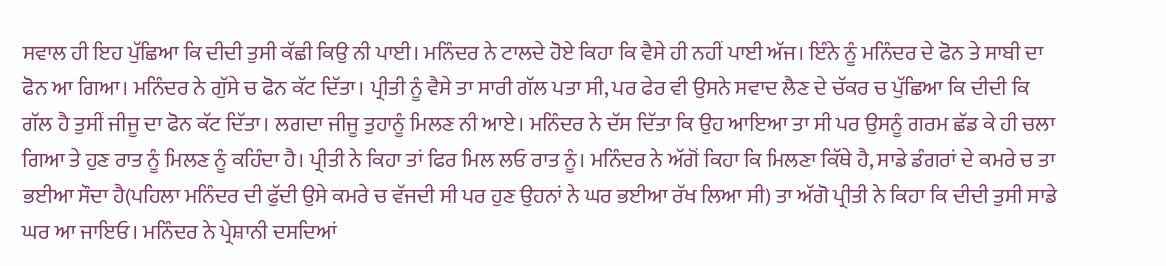ਸਵਾਲ ਹੀ ਇਹ ਪੁੱਛਿਆ ਕਿ ਦੀਦੀ ਤੁਸੀ ਕੱਛੀ ਕਿਉ ਨੀ ਪਾਈ। ਮਨਿੰਦਰ ਨੇ ਟਾਲਦੇ ਹੋਏ ਕਿਹਾ ਕਿ ਵੈਸੇ ਹੀ ਨਹੀਂ ਪਾਈ ਅੱਜ। ਇੰਨੇ ਨੂੰ ਮਨਿੰਦਰ ਦੇ ਫੋਨ ਤੇ ਸਾਬੀ ਦਾ ਫੋਨ ਆ ਗਿਆ। ਮਨਿੰਦਰ ਨੇ ਗੁੱਸੇ ਚ ਫੋਨ ਕੱਟ ਦਿੱਤਾ। ਪ੍ਰੀਤੀ ਨੂੰ ਵੈਸੇ ਤਾ ਸਾਰੀ ਗੱਲ ਪਤਾ ਸੀ, ਪਰ ਫੇਰ ਵੀ ਉਸਨੇ ਸਵਾਦ ਲੈਣ ਦੇ ਚੱਕਰ ਚ ਪੁੱਛਿਆ ਕਿ ਦੀਦੀ ਕਿ ਗੱਲ ਹੈ ਤੁਸੀਂ ਜੀਜੂ ਦਾ ਫੋਨ ਕੱਟ ਦਿੱਤਾ। ਲਗਦਾ ਜੀਜੂ ਤੁਹਾਨੂੰ ਮਿਲਣ ਨੀ ਆਏ। ਮਨਿੰਦਰ ਨੇ ਦੱਸ ਦਿੱਤਾ ਕਿ ਉਹ ਆਇਆ ਤਾ ਸੀ ਪਰ ਉਸਨੂੰ ਗਰਮ ਛੱਡ ਕੇ ਹੀ ਚਲਾ ਗਿਆ ਤੇ ਹੁਣ ਰਾਤ ਨੂੰ ਮਿਲਣ ਨੂੰ ਕਹਿੰਦਾ ਹੈ। ਪ੍ਰੀਤੀ ਨੇ ਕਿਹਾ ਤਾਂ ਫਿਰ ਮਿਲ ਲਓ ਰਾਤ ਨੂੰ। ਮਨਿੰਦਰ ਨੇ ਅੱਗੋਂ ਕਿਹਾ ਕਿ ਮਿਲਣਾ ਕਿੱਥੇ ਹੈ, ਸਾਡੇ ਡੰਗਰਾਂ ਦੇ ਕਮਰੇ ਚ ਤਾ ਭਈਆ ਸੌਦਾ ਹੈ(ਪਹਿਲਾ ਮਨਿੰਦਰ ਦੀ ਫੁੱਦੀ ਉਸੇ ਕਮਰੇ ਚ ਵੱਜਦੀ ਸੀ ਪਰ ਹੁਣ ਉਹਨਾਂ ਨੇ ਘਰ ਭਈਆ ਰੱਖ ਲਿਆ ਸੀ) ਤਾ ਅੱਗੋ ਪ੍ਰੀਤੀ ਨੇ ਕਿਹਾ ਕਿ ਦੀਦੀ ਤੁਸੀ ਸਾਡੇ ਘਰ ਆ ਜਾਇਓ। ਮਨਿੰਦਰ ਨੇ ਪ੍ਰੇਸ਼ਾਨੀ ਦਸਦਿਆਂ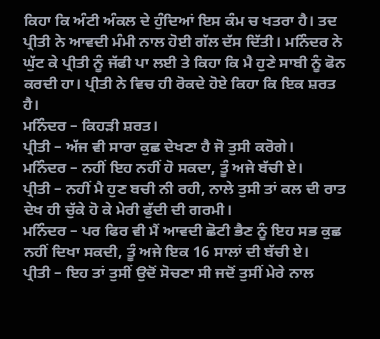ਕਿਹਾ ਕਿ ਅੰਟੀ ਅੰਕਲ ਦੇ ਹੁੰਦਿਆਂ ਇਸ ਕੰਮ ਚ ਖਤਰਾ ਹੈ। ਤਦ ਪ੍ਰੀਤੀ ਨੇ ਆਵਦੀ ਮੰਮੀ ਨਾਲ ਹੋਈ ਗੱਲ ਦੱਸ ਦਿੱਤੀ। ਮਨਿੰਦਰ ਨੇ ਘੁੱਟ ਕੇ ਪ੍ਰੀਤੀ ਨੂੰ ਜੱਫੀ ਪਾ ਲਈ ਤੇ ਕਿਹਾ ਕਿ ਮੈ ਹੁਣੇ ਸਾਬੀ ਨੂੰ ਫੋਨ ਕਰਦੀ ਹਾ। ਪ੍ਰੀਤੀ ਨੇ ਵਿਚ ਹੀ ਰੋਕਦੇ ਹੋਏ ਕਿਹਾ ਕਿ ਇਕ ਸ਼ਰਤ ਹੈ।
ਮਨਿੰਦਰ – ਕਿਹੜੀ ਸ਼ਰਤ।
ਪ੍ਰੀਤੀ – ਅੱਜ ਵੀ ਸਾਰਾ ਕੁਛ ਦੇਖਣਾ ਹੈ ਜੋ ਤੁਸੀ ਕਰੋਗੇ।
ਮਨਿੰਦਰ – ਨਹੀਂ ਇਹ ਨਹੀਂ ਹੋ ਸਕਦਾ, ਤੂੰ ਅਜੇ ਬੱਚੀ ਏ।
ਪ੍ਰੀਤੀ – ਨਹੀਂ ਮੈ ਹੁਣ ਬਚੀ ਨੀ ਰਹੀ, ਨਾਲੇ ਤੁਸੀ ਤਾਂ ਕਲ ਦੀ ਰਾਤ ਦੇਖ ਹੀ ਚੁੱਕੇ ਹੋ ਕੇ ਮੇਰੀ ਫੁੱਦੀ ਦੀ ਗਰਮੀ।
ਮਨਿੰਦਰ – ਪਰ ਫਿਰ ਵੀ ਮੈਂ ਆਵਦੀ ਛੋਟੀ ਭੈਣ ਨੂੰ ਇਹ ਸਭ ਕੁਛ ਨਹੀਂ ਦਿਖਾ ਸਕਦੀ, ਤੂੰ ਅਜੇ ਇਕ 16 ਸਾਲਾਂ ਦੀ ਬੱਚੀ ਏ।
ਪ੍ਰੀਤੀ – ਇਹ ਤਾਂ ਤੁਸੀਂ ਉਦੋਂ ਸੋਚਣਾ ਸੀ ਜਦੋਂ ਤੁਸੀਂ ਮੇਰੇ ਨਾਲ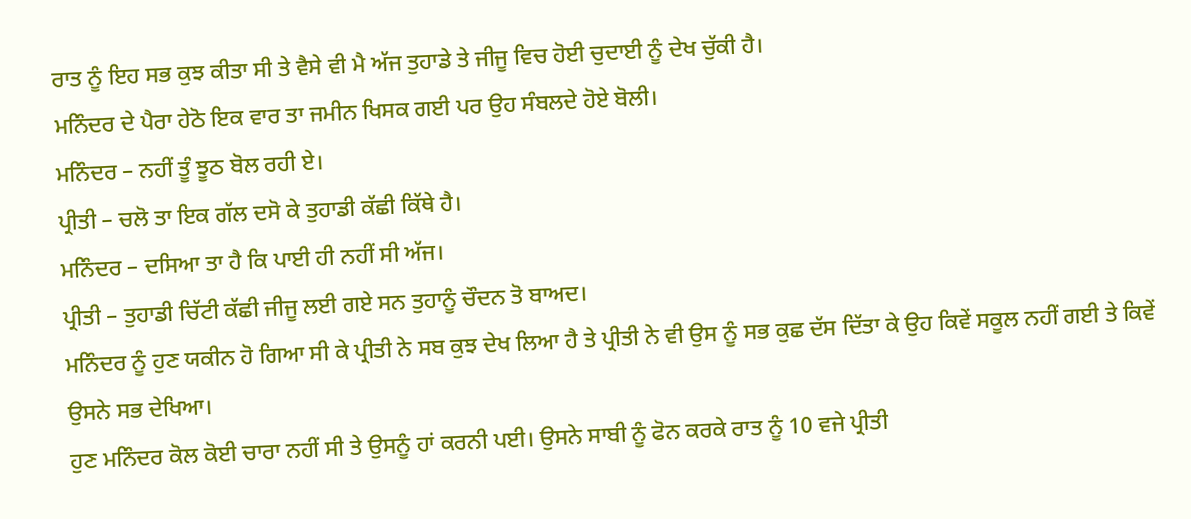ਰਾਤ ਨੂੰ ਇਹ ਸਭ ਕੁਝ ਕੀਤਾ ਸੀ ਤੇ ਵੈਸੇ ਵੀ ਮੈ ਅੱਜ ਤੁਹਾਡੇ ਤੇ ਜੀਜੂ ਵਿਚ ਹੋਈ ਚੁਦਾਈ ਨੂੰ ਦੇਖ ਚੁੱਕੀ ਹੈ।
ਮਨਿੰਦਰ ਦੇ ਪੈਰਾ ਹੇਠੋ ਇਕ ਵਾਰ ਤਾ ਜਮੀਨ ਖਿਸਕ ਗਈ ਪਰ ਉਹ ਸੰਬਲਦੇ ਹੋਏ ਬੋਲੀ।
ਮਨਿੰਦਰ – ਨਹੀਂ ਤੂੰ ਝੂਠ ਬੋਲ ਰਹੀ ਏ।
ਪ੍ਰੀਤੀ – ਚਲੋ ਤਾ ਇਕ ਗੱਲ ਦਸੋ ਕੇ ਤੁਹਾਡੀ ਕੱਛੀ ਕਿੱਥੇ ਹੈ।
ਮਨਿੰਦਰ – ਦਸਿਆ ਤਾ ਹੈ ਕਿ ਪਾਈ ਹੀ ਨਹੀਂ ਸੀ ਅੱਜ।
ਪ੍ਰੀਤੀ – ਤੁਹਾਡੀ ਚਿੱਟੀ ਕੱਛੀ ਜੀਜੂ ਲਈ ਗਏ ਸਨ ਤੁਹਾਨੂੰ ਚੌਦਨ ਤੋ ਬਾਅਦ।
ਮਨਿੰਦਰ ਨੂੰ ਹੁਣ ਯਕੀਨ ਹੋ ਗਿਆ ਸੀ ਕੇ ਪ੍ਰੀਤੀ ਨੇ ਸਬ ਕੁਝ ਦੇਖ ਲਿਆ ਹੈ ਤੇ ਪ੍ਰੀਤੀ ਨੇ ਵੀ ਉਸ ਨੂੰ ਸਭ ਕੁਛ ਦੱਸ ਦਿੱਤਾ ਕੇ ਉਹ ਕਿਵੇਂ ਸਕੂਲ ਨਹੀਂ ਗਈ ਤੇ ਕਿਵੇਂ ਉਸਨੇ ਸਭ ਦੇਖਿਆ।
ਹੁਣ ਮਨਿੰਦਰ ਕੋਲ ਕੋਈ ਚਾਰਾ ਨਹੀਂ ਸੀ ਤੇ ਉਸਨੂੰ ਹਾਂ ਕਰਨੀ ਪਈ। ਉਸਨੇ ਸਾਬੀ ਨੂੰ ਫੋਨ ਕਰਕੇ ਰਾਤ ਨੂੰ 10 ਵਜੇ ਪ੍ਰੀਤੀ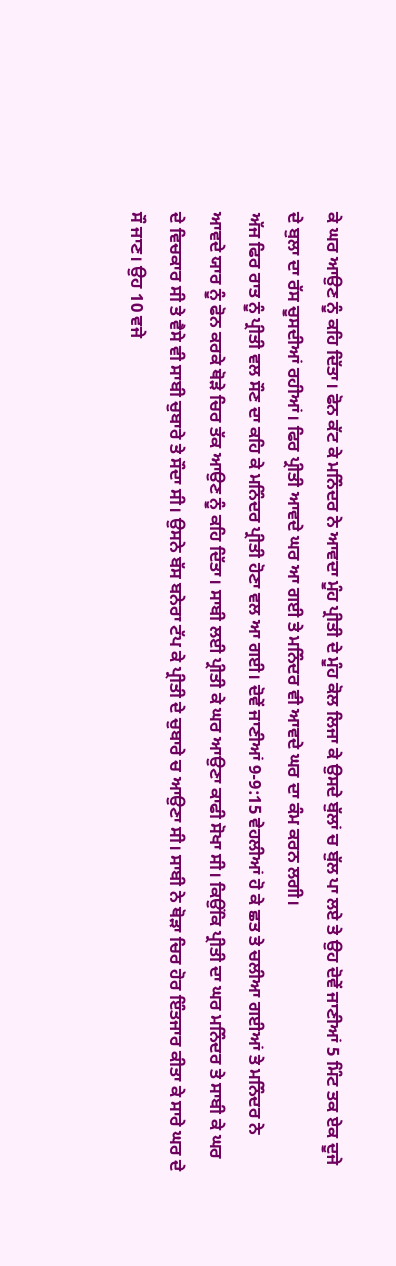ਕੇ ਘਰ ਆਉਣ ਨੂੰ ਕਹਿ ਦਿੱਤਾ। ਫੋਨ ਕੱਟ ਕੇ ਮਨਿੰਦਰ ਨੇ ਆਵਦਾ ਮੂੰਹ ਪ੍ਰੀਤੀ ਦੇ ਮੂੰਹ ਕੋਲ ਲਿਜਾ ਕੇ ਉਸਦੇ ਬੁੱਲਾਂ ਚ ਬੁੱਲ ਪਾ ਲਏ ਤੇ ਉਹ ਦੋਵੇਂ ਜਾਣੀਆਂ 5 ਮਿੰਟ ਤਕ ਏਕ ਦੂਜੇ ਦੇ ਬੁਲਾ ਦਾ ਰੱਸ ਚੂਸਦੀਆਂ ਰਹੀਆਂ। ਫਿਰ ਪ੍ਰੀਤੀ ਆਵਦੇ ਘਰ ਆ ਗਈ ਤੇ ਮਨਿੰਦਰ ਵੀ ਆਵਦੇ ਘਰ ਦਾ ਕੰਮ ਕਰਨ ਲਗੀ।
ਅੱਜ ਫਿਰ ਰਾਤ ਨੂੰ ਪ੍ਰੀਤੀ ਵਲ ਸੌਣ ਦਾ ਕਹਿ ਕੇ ਮਨਿੰਦਰ ਪ੍ਰੀਤੀ ਹੋਣਾ ਵਲ ਆ ਗਈ। ਦੋਵੇਂ ਜਾਣੀਆਂ 9-9:15 ਵੇਹਲੀਆਂ ਹੋ ਕੇ ਛਤ ਤੇ ਚਲੀਆ ਗਈਆਂ ਤੇ ਮਨਿੰਦਰ ਨੇ ਆਵਦੇ ਯਾਰ ਨੂੰ ਫੋਨ ਕਰਕੇ ਥੋੜੇ ਚਿਰ ਤੱਕ ਆਉਣ ਨੂੰ ਕਹਿ ਦਿੱਤਾ। ਸਾਬੀ ਲਈ ਪ੍ਰੀਤੀ ਕੇ ਘਰ ਆਉਣਾ ਕਾਫੀ ਸੋਖਾ ਸੀ। ਕਿਉਂਕਿ ਪ੍ਰੀਤੀ ਦਾ ਘਰ ਮਨਿੰਦਰ ਤੇ ਸਾਬੀ ਕੇ ਘਰ ਦੇ ਵਿਚਕਾਰ ਸੀ ਤੇ ਵੈਸੇ ਵੀ ਸਾਬੀ ਚੁਬਾਰੇ ਤੇ ਸੌਦਾ ਸੀ। ਉਸਨੇ ਬੱਸ ਬਨੇਰਾ ਟੱਪ ਕੇ ਪ੍ਰੀਤੀ ਦੇ ਚੁਬਾਰੇ ਚ ਆਉਣਾ ਸੀ। ਸਾਬੀ ਨੇ ਥੋੜਾ ਚਿਰ ਹੋਰ ਇੰਤਜਾਰ ਕੀਤਾ ਕੇ ਸਾਰੇ ਘਰ ਦੇ ਸੌ ਜਾਣ। ਉਹ 10 ਵਜੇ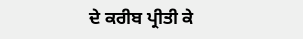ਦੇ ਕਰੀਬ ਪ੍ਰੀਤੀ ਕੇ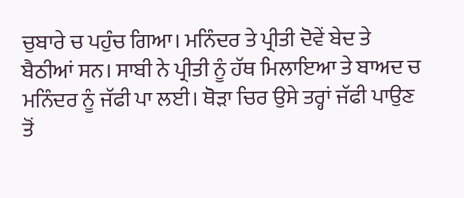ਚੁਬਾਰੇ ਚ ਪਹੁੰਚ ਗਿਆ। ਮਨਿੰਦਰ ਤੇ ਪ੍ਰੀਤੀ ਦੋਵੇਂ ਬੇਦ ਤੇ ਬੈਠੀਆਂ ਸਨ। ਸਾਬੀ ਨੇ ਪ੍ਰੀਤੀ ਨੂੰ ਹੱਥ ਮਿਲਾਇਆ ਤੇ ਬਾਅਦ ਚ ਮਨਿੰਦਰ ਨੂੰ ਜੱਫੀ ਪਾ ਲਈ। ਥੋੜਾ ਚਿਰ ਉਸੇ ਤਰ੍ਹਾਂ ਜੱਫੀ ਪਾਉਣ ਤੋਂ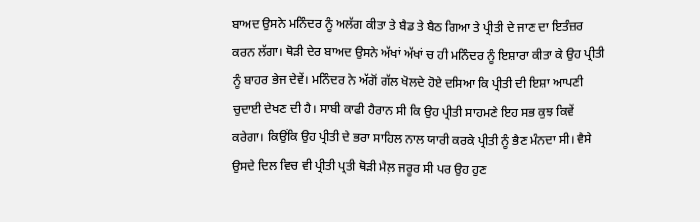ਬਾਅਦ ਉਸਨੇ ਮਨਿੰਦਰ ਨੂੰ ਅਲੱਗ ਕੀਤਾ ਤੇ ਬੈਡ ਤੇ ਬੈਠ ਗਿਆ ਤੇ ਪ੍ਰੀਤੀ ਦੇ ਜਾਣ ਦਾ ਇਤੰਜ਼ਰ ਕਰਨ ਲੱਗਾ। ਥੋੜੀ ਦੇਰ ਬਾਅਦ ਉਸਨੇ ਅੱਖਾਂ ਅੱਖਾਂ ਚ ਹੀ ਮਨਿੰਦਰ ਨੂੰ ਇਸ਼ਾਰਾ ਕੀਤਾ ਕੇ ਉਹ ਪ੍ਰੀਤੀ ਨੂੰ ਬਾਹਰ ਭੇਜ ਦੇਵੇਂ। ਮਨਿੰਦਰ ਨੇ ਅੱਗੋਂ ਗੱਲ ਖੋਲਦੇ ਹੋਏ ਦਸਿਆ ਕਿ ਪ੍ਰੀਤੀ ਦੀ ਇਸ਼ਾ ਆਪਣੀ ਚੁਦਾਈ ਦੇਖਣ ਦੀ ਹੈ। ਸਾਬੀ ਕਾਫੀ ਹੈਰਾਨ ਸੀ ਕਿ ਉਹ ਪ੍ਰੀਤੀ ਸਾਹਮਣੇ ਇਹ ਸਭ ਕੁਝ ਕਿਵੇਂ ਕਰੇਗਾ। ਕਿਉਂਕਿ ਉਹ ਪ੍ਰੀਤੀ ਦੇ ਭਰਾ ਸਾਹਿਲ ਨਾਲ ਯਾਰੀ ਕਰਕੇ ਪ੍ਰੀਤੀ ਨੂੰ ਭੈਣ ਮੰਨਦਾ ਸੀ। ਵੈਸੇ ਉਸਦੇ ਦਿਲ ਵਿਚ ਵੀ ਪ੍ਰੀਤੀ ਪ੍ਰਤੀ ਥੋੜੀ ਮੈਲ਼ ਜਰੂਰ ਸੀ ਪਰ ਉਹ ਹੁਣ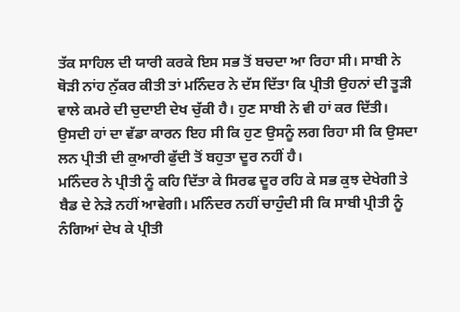ਤੱਕ ਸਾਹਿਲ ਦੀ ਯਾਰੀ ਕਰਕੇ ਇਸ ਸਭ ਤੋਂ ਬਚਦਾ ਆ ਰਿਹਾ ਸੀ। ਸਾਬੀ ਨੇ ਥੋੜੀ ਨਾਂਹ ਨੁੱਕਰ ਕੀਤੀ ਤਾਂ ਮਨਿੰਦਰ ਨੇ ਦੱਸ ਦਿੱਤਾ ਕਿ ਪ੍ਰੀਤੀ ਉਹਨਾਂ ਦੀ ਤੂੜੀ ਵਾਲੇ ਕਮਰੇ ਦੀ ਚੁਦਾਈ ਦੇਖ ਚੁੱਕੀ ਹੈ। ਹੁਣ ਸਾਬੀ ਨੇ ਵੀ ਹਾਂ ਕਰ ਦਿੱਤੀ। ਉਸਦੀ ਹਾਂ ਦਾ ਵੱਡਾ ਕਾਰਨ ਇਹ ਸੀ ਕਿ ਹੁਣ ਉਸਨੂੰ ਲਗ ਰਿਹਾ ਸੀ ਕਿ ਉਸਦਾ ਲਨ ਪ੍ਰੀਤੀ ਦੀ ਕੁਆਰੀ ਫੁੱਦੀ ਤੋਂ ਬਹੁਤਾ ਦੂਰ ਨਹੀਂ ਹੈ।
ਮਨਿੰਦਰ ਨੇ ਪ੍ਰੀਤੀ ਨੂੰ ਕਹਿ ਦਿੱਤਾ ਕੇ ਸਿਰਫ ਦੂਰ ਰਹਿ ਕੇ ਸਭ ਕੁਝ ਦੇਖੇਗੀ ਤੇ ਬੈਡ ਦੇ ਨੇੜੇ ਨਹੀਂ ਆਵੇਗੀ। ਮਨਿੰਦਰ ਨਹੀਂ ਚਾਹੁੰਦੀ ਸੀ ਕਿ ਸਾਬੀ ਪ੍ਰੀਤੀ ਨੂੰ ਨੰਗਿਆਂ ਦੇਖ ਕੇ ਪ੍ਰੀਤੀ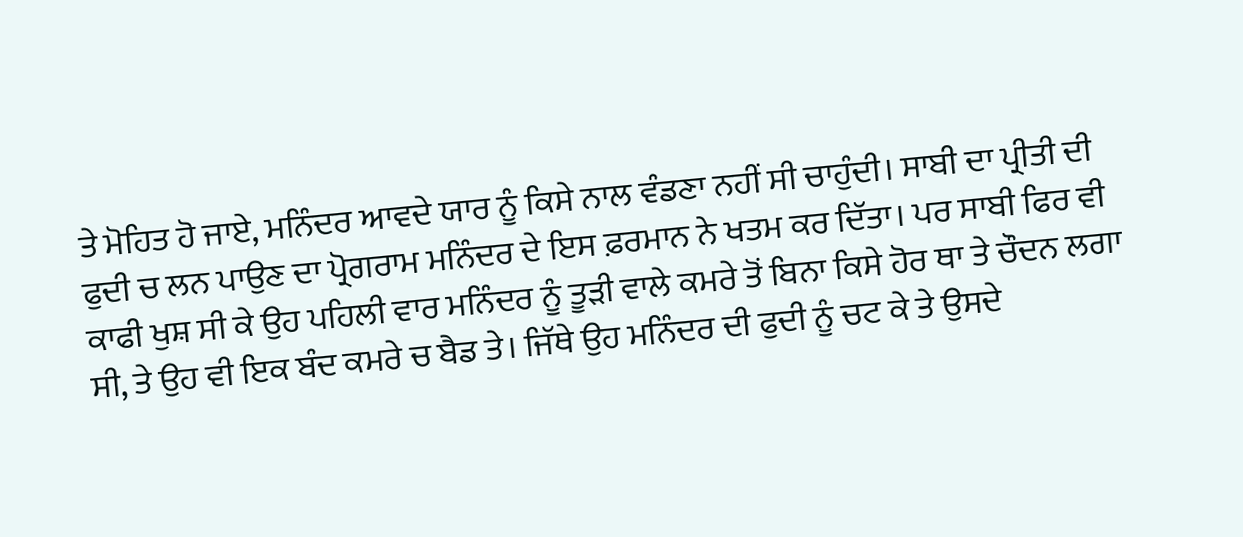ਤੇ ਮੋਹਿਤ ਹੋ ਜਾਏ, ਮਨਿੰਦਰ ਆਵਦੇ ਯਾਰ ਨੂੰ ਕਿਸੇ ਨਾਲ ਵੰਡਣਾ ਨਹੀਂ ਸੀ ਚਾਹੁੰਦੀ। ਸਾਬੀ ਦਾ ਪ੍ਰੀਤੀ ਦੀ ਫੁਦੀ ਚ ਲਨ ਪਾਉਣ ਦਾ ਪ੍ਰੋਗਰਾਮ ਮਨਿੰਦਰ ਦੇ ਇਸ ਫ਼ਰਮਾਨ ਨੇ ਖਤਮ ਕਰ ਦਿੱਤਾ। ਪਰ ਸਾਬੀ ਫਿਰ ਵੀ ਕਾਫੀ ਖੁਸ਼ ਸੀ ਕੇ ਉਹ ਪਹਿਲੀ ਵਾਰ ਮਨਿੰਦਰ ਨੂੰ ਤੂੜੀ ਵਾਲੇ ਕਮਰੇ ਤੋਂ ਬਿਨਾ ਕਿਸੇ ਹੋਰ ਥਾ ਤੇ ਚੌਦਨ ਲਗਾ ਸੀ, ਤੇ ਉਹ ਵੀ ਇਕ ਬੰਦ ਕਮਰੇ ਚ ਬੈਡ ਤੇ। ਜਿੱਥੇ ਉਹ ਮਨਿੰਦਰ ਦੀ ਫੁਦੀ ਨੂੰ ਚਟ ਕੇ ਤੇ ਉਸਦੇ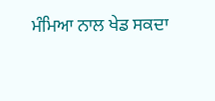ਮੰਮਿਆ ਨਾਲ ਖੇਡ ਸਕਦਾ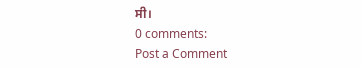ਸੀ।
0 comments:
Post a Comment